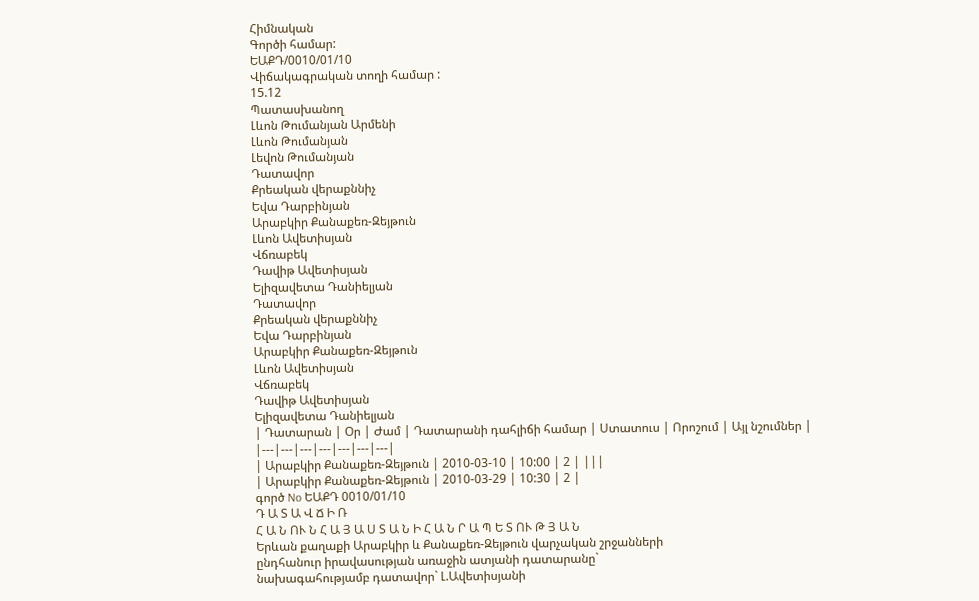Հիմնական
Գործի համար:
ԵԱՔԴ/0010/01/10
Վիճակագրական տողի համար :
15.12
Պատասխանող
Լևոն Թումանյան Արմենի
Լևոն Թումանյան
Լեվոն Թումանյան
Դատավոր
Քրեական վերաքննիչ
Եվա Դարբինյան
Արաբկիր Քանաքեռ-Զեյթուն
Լևոն Ավետիսյան
Վճռաբեկ
Դավիթ Ավետիսյան
Ելիզավետա Դանիելյան
Դատավոր
Քրեական վերաքննիչ
Եվա Դարբինյան
Արաբկիր Քանաքեռ-Զեյթուն
Լևոն Ավետիսյան
Վճռաբեկ
Դավիթ Ավետիսյան
Ելիզավետա Դանիելյան
| Դատարան | Օր | Ժամ | Դատարանի դահլիճի համար | Ստատուս | Որոշում | Այլ նշումներ |
|---|---|---|---|---|---|---|
| Արաբկիր Քանաքեռ-Զեյթուն | 2010-03-10 | 10:00 | 2 | |||
| Արաբկիր Քանաքեռ-Զեյթուն | 2010-03-29 | 10:30 | 2 |
գործ No ԵԱՔԴ 0010/01/10
Դ Ա Տ Ա Վ Ճ Ի Ռ
Հ Ա Ն ՈՒ Ն Հ Ա Յ Ա Ս Տ Ա Ն Ի Հ Ա Ն Ր Ա Պ Ե Տ ՈՒ Թ Յ Ա Ն
Երևան քաղաքի Արաբկիր և Քանաքեռ-Զեյթուն վարչական շրջանների
ընդհանուր իրավասության առաջին ատյանի դատարանը`
նախագահությամբ դատավոր` Լ.Ավետիսյանի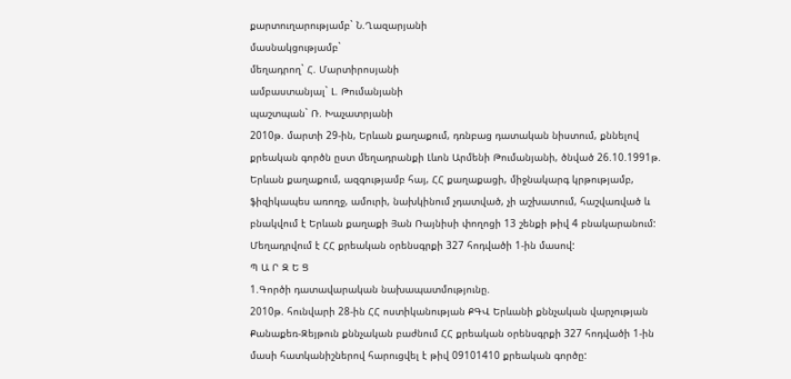քարտուղարությամբ` Ն.Ղազարյանի
մասնակցությամբ`
մեղադրող` Հ. Մարտիրոսյանի
ամբաստանյալ` Լ. Թումանյանի
պաշտպան` Ռ. Խաչատրյանի
2010թ. մարտի 29-ին, Երևան քաղաքում, դռնբաց դատական նիստում, քննելով քրեական գործն ըստ մեղադրանքի Լևոն Արմենի Թումանյանի, ծնված 26.10.1991թ. Երևան քաղաքում, ազգությամբ հայ, ՀՀ քաղաքացի, միջնակարգ կրթությամբ, ֆիզիկապես առողջ, ամուրի, նախկինում չդատված, չի աշխատում, հաշվառված և բնակվում է Երևան քաղաքի Յան Ռայնիսի փողոցի 13 շենքի թիվ 4 բնակարանում:
Մեղադրվում է ՀՀ քրեական օրենսգրքի 327 հոդվածի 1-ին մասով:
Պ Ա Ր Զ Ե Ց
1.Գործի դատավարական նախապատմությունը.
2010թ. հունվարի 28-ին ՀՀ ոստիկանության ՔԳՎ Երևանի քննչական վարչության Քանաքեռ-Զեյթուն քննչական բաժնում ՀՀ քրեական օրենսգրքի 327 հոդվածի 1-ին մասի հատկանիշներով հարուցվել է թիվ 09101410 քրեական գործը: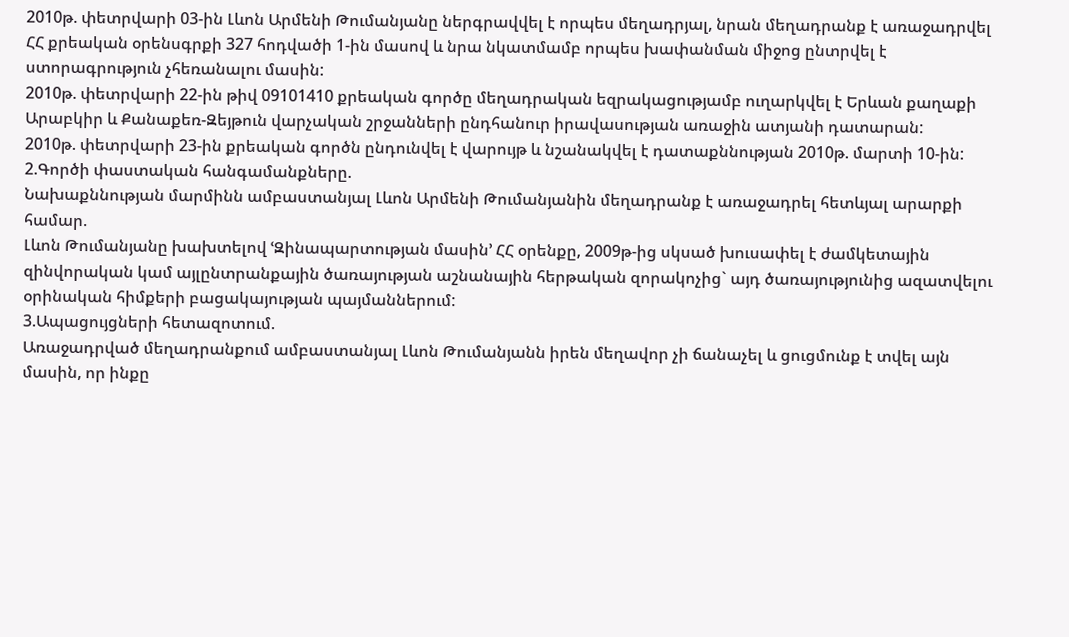2010թ. փետրվարի 03-ին Լևոն Արմենի Թումանյանը ներգրավվել է որպես մեղադրյալ, նրան մեղադրանք է առաջադրվել ՀՀ քրեական օրենսգրքի 327 հոդվածի 1-ին մասով և նրա նկատմամբ որպես խափանման միջոց ընտրվել է ստորագրություն չհեռանալու մասին:
2010թ. փետրվարի 22-ին թիվ 09101410 քրեական գործը մեղադրական եզրակացությամբ ուղարկվել է Երևան քաղաքի Արաբկիր և Քանաքեռ-Զեյթուն վարչական շրջանների ընդհանուր իրավասության առաջին ատյանի դատարան:
2010թ. փետրվարի 23-ին քրեական գործն ընդունվել է վարույթ և նշանակվել է դատաքննության 2010թ. մարտի 10-ին:
2.Գործի փաստական հանգամանքները.
Նախաքննության մարմինն ամբաստանյալ Լևոն Արմենի Թումանյանին մեղադրանք է առաջադրել հետևյալ արարքի համար.
Լևոն Թումանյանը խախտելով ՙԶինապարտության մասին՚ ՀՀ օրենքը, 2009թ-ից սկսած խուսափել է ժամկետային զինվորական կամ այլընտրանքային ծառայության աշնանային հերթական զորակոչից` այդ ծառայությունից ազատվելու օրինական հիմքերի բացակայության պայմաններում:
3.Ապացույցների հետազոտում.
Առաջադրված մեղադրանքում ամբաստանյալ Լևոն Թումանյանն իրեն մեղավոր չի ճանաչել և ցուցմունք է տվել այն մասին, որ ինքը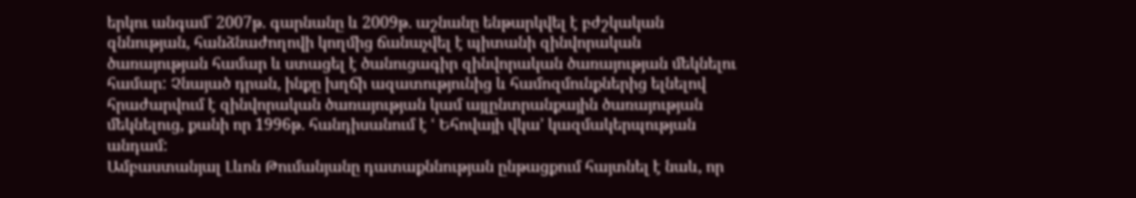երկու անգամ` 2007թ. գարնանը և 2009թ. աշնանը ենթարկվել է բժշկական զննության, հանձնաժողովի կողմից ճանաչվել է պիտանի զինվորական ծառայության համար և ստացել է ծանուցագիր զինվորական ծառայության մեկնելու համար: Չնայած դրան, ինքը խղճի ազատությունից և համոզմունքներից ելնելով հրաժարվում է զինվորական ծառայության կամ այլընտրանքային ծառայության մեկնելուց, քանի որ 1996թ. հանդիսանում է ՙ Եհովայի վկա՚ կազմակերպության անդամ:
Ամբաստանյալ Լևոն Թումանյանը դատաքննության ընթացքում հայտնել է նաև, որ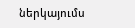ներկայումս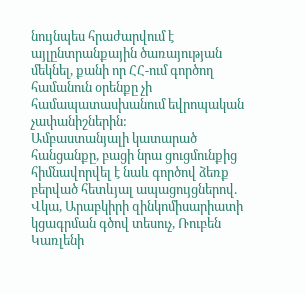նույնպես հրաժարվում է այլընտրանքային ծառայության մեկնել, քանի որ ՀՀ-ում գործող համանուն օրենքը չի համապատասխանում եվրոպական չափանիշներին:
Ամբաստանյալի կատարած հանցանքը, բացի նրա ցուցմունքից հիմնավորվել է նաև գործով ձեռք բերված հետևյալ ապացույցներով.
Վկա, Արաբկիրի զինկոմիսարիատի կցագրման գծով տեսուչ, Ռուբեն Կառլենի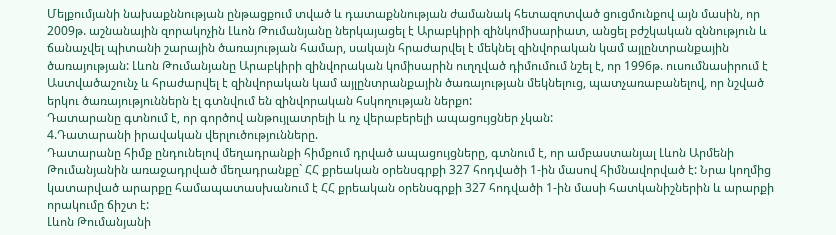Մելքումյանի նախաքննության ընթացքում տված և դատաքննության ժամանակ հետազոտված ցուցմունքով այն մասին, որ 2009թ. աշնանային զորակոչին Լևոն Թումանյանը ներկայացել է Արաբկիրի զինկոմիսարիատ, անցել բժշկական զննություն և ճանաչվել պիտանի շարային ծառայության համար, սակայն հրաժարվել է մեկնել զինվորական կամ այլընտրանքային ծառայության: Լևոն Թումանյանը Արաբկիրի զինվորական կոմիսարին ուղղված դիմումում նշել է, որ 1996թ. ուսումնասիրում է Աստվածաշունչ և հրաժարվել է զինվորական կամ այլընտրանքային ծառայության մեկնելուց, պատչառաբանելով, որ նշված երկու ծառայություններն էլ գտնվում են զինվորական հսկողության ներքո:
Դատարանը գտնում է, որ գործով անթույլատրելի և ոչ վերաբերելի ապացույցներ չկան:
4.Դատարանի իրավական վերլուծությունները.
Դատարանը հիմք ընդունելով մեղադրանքի հիմքում դրված ապացույցները, գտնում է, որ ամբաստանյալ Լևոն Արմենի Թումանյանին առաջադրված մեղադրանքը` ՀՀ քրեական օրենսգրքի 327 հոդվածի 1-ին մասով հիմնավորված է: Նրա կողմից կատարված արարքը համապատասխանում է ՀՀ քրեական օրենսգրքի 327 հոդվածի 1-ին մասի հատկանիշներին և արարքի որակումը ճիշտ է:
Լևոն Թումանյանի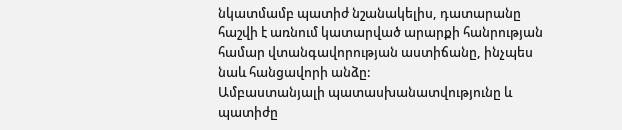նկատմամբ պատիժ նշանակելիս, դատարանը հաշվի է առնում կատարված արարքի հանրության համար վտանգավորության աստիճանը, ինչպես նաև հանցավորի անձը:
Ամբաստանյալի պատասխանատվությունը և պատիժը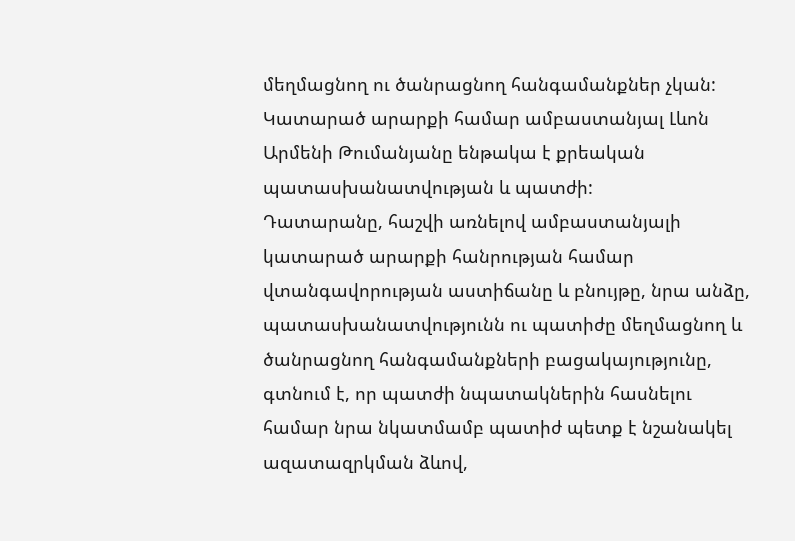մեղմացնող ու ծանրացնող հանգամանքներ չկան:
Կատարած արարքի համար ամբաստանյալ Լևոն Արմենի Թումանյանը ենթակա է քրեական պատասխանատվության և պատժի:
Դատարանը, հաշվի առնելով ամբաստանյալի կատարած արարքի հանրության համար վտանգավորության աստիճանը և բնույթը, նրա անձը, պատասխանատվությունն ու պատիժը մեղմացնող և ծանրացնող հանգամանքների բացակայությունը, գտնում է, որ պատժի նպատակներին հասնելու համար նրա նկատմամբ պատիժ պետք է նշանակել ազատազրկման ձևով,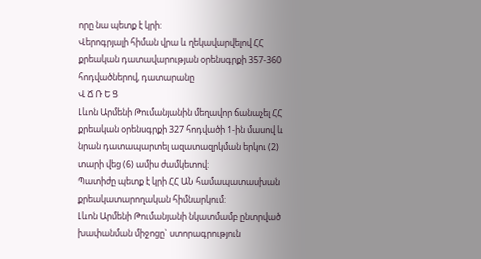որը նա պետք է կրի:
Վերոգրյալի հիման վրա և ղեկավարվելով ՀՀ քրեական դատավարության օրենսգրքի 357-360 հոդվածներով, դատարանը
Վ Ճ Ռ Ե Ց
Լևոն Արմենի Թումանյանին մեղավոր ճանաչել ՀՀ քրեական օրենսգրքի 327 հոդվածի 1-ին մասով և նրան դատապարտել ազատազրկման երկու (2) տարի վեց (6) ամիս ժամկետով:
Պատիժը պետք է կրի ՀՀ ԱՆ համապատասխան քրեակատարողական հիմնարկում:
Լևոն Արմենի Թումանյանի նկատմամբ ընտրված խափանման միջոցը` ստորագրություն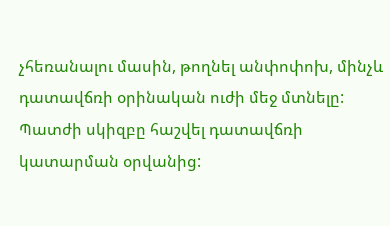չհեռանալու մասին, թողնել անփոփոխ, մինչև դատավճռի օրինական ուժի մեջ մտնելը:
Պատժի սկիզբը հաշվել դատավճռի կատարման օրվանից: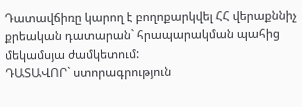Դատավճիռը կարող է բողոքարկվել ՀՀ վերաքննիչ քրեական դատարան` հրապարակման պահից մեկամսյա ժամկետում:
ԴԱՏԱՎՈՐ` ստորագրություն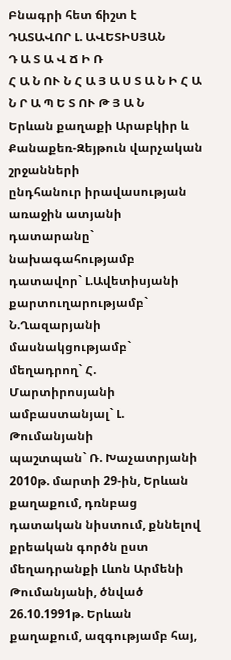Բնագրի հետ ճիշտ է
ԴԱՏԱՎՈՐ Լ. ԱՎԵՏԻՍՅԱՆ
Դ Ա Տ Ա Վ Ճ Ի Ռ
Հ Ա Ն ՈՒ Ն Հ Ա Յ Ա Ս Տ Ա Ն Ի Հ Ա Ն Ր Ա Պ Ե Տ ՈՒ Թ Յ Ա Ն
Երևան քաղաքի Արաբկիր և Քանաքեռ-Զեյթուն վարչական շրջանների
ընդհանուր իրավասության առաջին ատյանի դատարանը`
նախագահությամբ դատավոր` Լ.Ավետիսյանի
քարտուղարությամբ` Ն.Ղազարյանի
մասնակցությամբ`
մեղադրող` Հ. Մարտիրոսյանի
ամբաստանյալ` Լ. Թումանյանի
պաշտպան` Ռ. Խաչատրյանի
2010թ. մարտի 29-ին, Երևան քաղաքում, դռնբաց դատական նիստում, քննելով քրեական գործն ըստ մեղադրանքի Լևոն Արմենի Թումանյանի, ծնված 26.10.1991թ. Երևան քաղաքում, ազգությամբ հայ,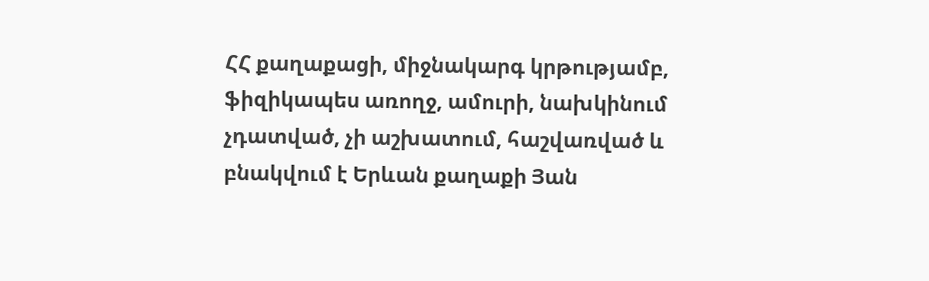ՀՀ քաղաքացի, միջնակարգ կրթությամբ, ֆիզիկապես առողջ, ամուրի, նախկինում չդատված, չի աշխատում, հաշվառված և բնակվում է Երևան քաղաքի Յան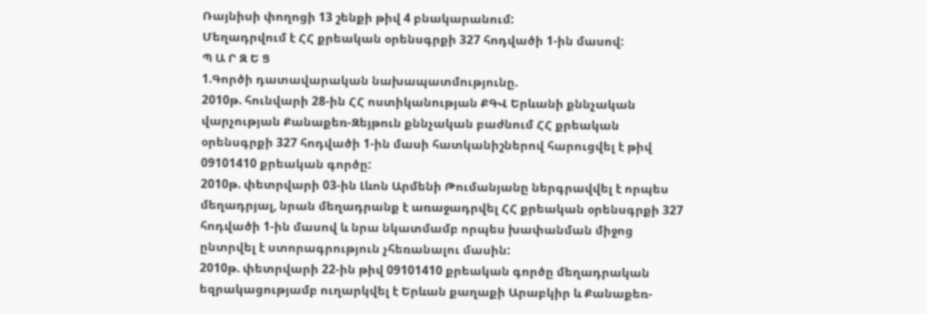Ռայնիսի փողոցի 13 շենքի թիվ 4 բնակարանում:
Մեղադրվում է ՀՀ քրեական օրենսգրքի 327 հոդվածի 1-ին մասով:
Պ Ա Ր Զ Ե Ց
1.Գործի դատավարական նախապատմությունը.
2010թ. հունվարի 28-ին ՀՀ ոստիկանության ՔԳՎ Երևանի քննչական վարչության Քանաքեռ-Զեյթուն քննչական բաժնում ՀՀ քրեական օրենսգրքի 327 հոդվածի 1-ին մասի հատկանիշներով հարուցվել է թիվ 09101410 քրեական գործը:
2010թ. փետրվարի 03-ին Լևոն Արմենի Թումանյանը ներգրավվել է որպես մեղադրյալ, նրան մեղադրանք է առաջադրվել ՀՀ քրեական օրենսգրքի 327 հոդվածի 1-ին մասով և նրա նկատմամբ որպես խափանման միջոց ընտրվել է ստորագրություն չհեռանալու մասին:
2010թ. փետրվարի 22-ին թիվ 09101410 քրեական գործը մեղադրական եզրակացությամբ ուղարկվել է Երևան քաղաքի Արաբկիր և Քանաքեռ-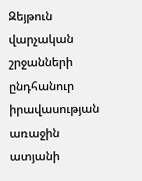Զեյթուն վարչական շրջանների ընդհանուր իրավասության առաջին ատյանի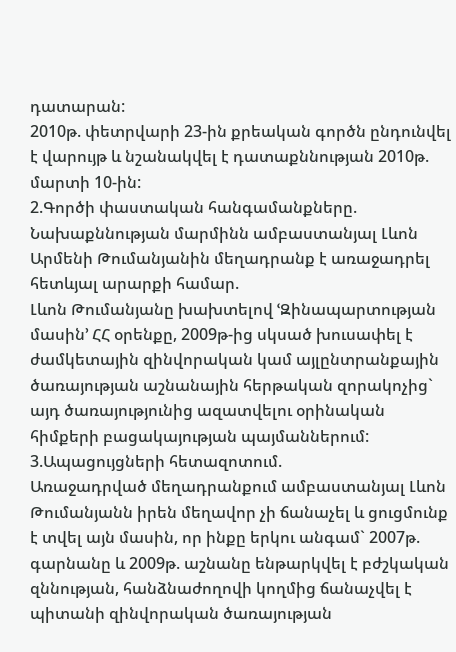դատարան:
2010թ. փետրվարի 23-ին քրեական գործն ընդունվել է վարույթ և նշանակվել է դատաքննության 2010թ. մարտի 10-ին:
2.Գործի փաստական հանգամանքները.
Նախաքննության մարմինն ամբաստանյալ Լևոն Արմենի Թումանյանին մեղադրանք է առաջադրել հետևյալ արարքի համար.
Լևոն Թումանյանը խախտելով ՙԶինապարտության մասին՚ ՀՀ օրենքը, 2009թ-ից սկսած խուսափել է ժամկետային զինվորական կամ այլընտրանքային ծառայության աշնանային հերթական զորակոչից` այդ ծառայությունից ազատվելու օրինական հիմքերի բացակայության պայմաններում:
3.Ապացույցների հետազոտում.
Առաջադրված մեղադրանքում ամբաստանյալ Լևոն Թումանյանն իրեն մեղավոր չի ճանաչել և ցուցմունք է տվել այն մասին, որ ինքը երկու անգամ` 2007թ. գարնանը և 2009թ. աշնանը ենթարկվել է բժշկական զննության, հանձնաժողովի կողմից ճանաչվել է պիտանի զինվորական ծառայության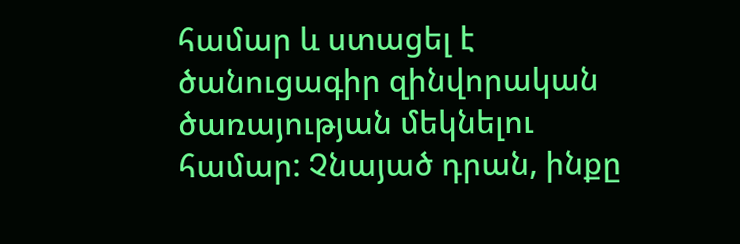համար և ստացել է ծանուցագիր զինվորական ծառայության մեկնելու համար: Չնայած դրան, ինքը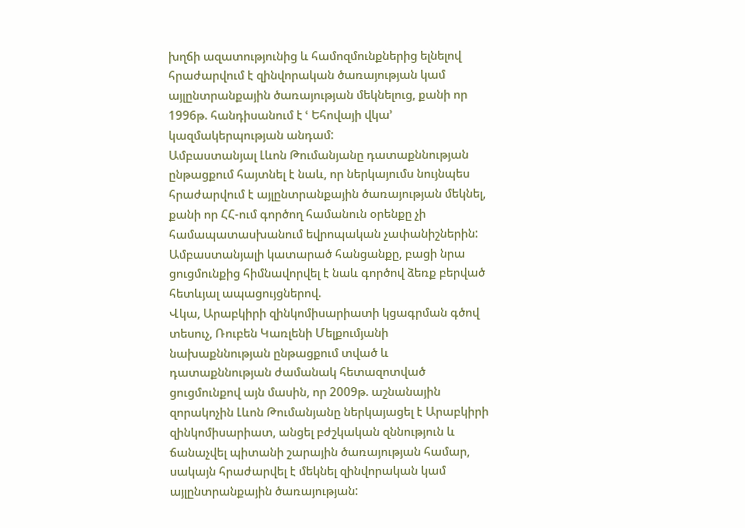խղճի ազատությունից և համոզմունքներից ելնելով հրաժարվում է զինվորական ծառայության կամ այլընտրանքային ծառայության մեկնելուց, քանի որ 1996թ. հանդիսանում է ՙ Եհովայի վկա՚ կազմակերպության անդամ:
Ամբաստանյալ Լևոն Թումանյանը դատաքննության ընթացքում հայտնել է նաև, որ ներկայումս նույնպես հրաժարվում է այլընտրանքային ծառայության մեկնել, քանի որ ՀՀ-ում գործող համանուն օրենքը չի համապատասխանում եվրոպական չափանիշներին:
Ամբաստանյալի կատարած հանցանքը, բացի նրա ցուցմունքից հիմնավորվել է նաև գործով ձեռք բերված հետևյալ ապացույցներով.
Վկա, Արաբկիրի զինկոմիսարիատի կցագրման գծով տեսուչ, Ռուբեն Կառլենի Մելքումյանի նախաքննության ընթացքում տված և դատաքննության ժամանակ հետազոտված ցուցմունքով այն մասին, որ 2009թ. աշնանային զորակոչին Լևոն Թումանյանը ներկայացել է Արաբկիրի զինկոմիսարիատ, անցել բժշկական զննություն և ճանաչվել պիտանի շարային ծառայության համար, սակայն հրաժարվել է մեկնել զինվորական կամ այլընտրանքային ծառայության: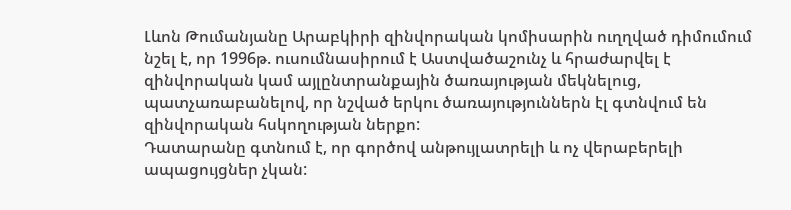Լևոն Թումանյանը Արաբկիրի զինվորական կոմիսարին ուղղված դիմումում նշել է, որ 1996թ. ուսումնասիրում է Աստվածաշունչ և հրաժարվել է զինվորական կամ այլընտրանքային ծառայության մեկնելուց, պատչառաբանելով, որ նշված երկու ծառայություններն էլ գտնվում են զինվորական հսկողության ներքո:
Դատարանը գտնում է, որ գործով անթույլատրելի և ոչ վերաբերելի ապացույցներ չկան: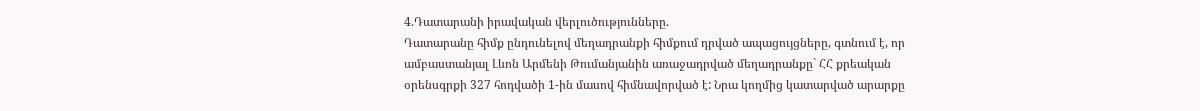4.Դատարանի իրավական վերլուծությունները.
Դատարանը հիմք ընդունելով մեղադրանքի հիմքում դրված ապացույցները, գտնում է, որ ամբաստանյալ Լևոն Արմենի Թումանյանին առաջադրված մեղադրանքը` ՀՀ քրեական օրենսգրքի 327 հոդվածի 1-ին մասով հիմնավորված է: Նրա կողմից կատարված արարքը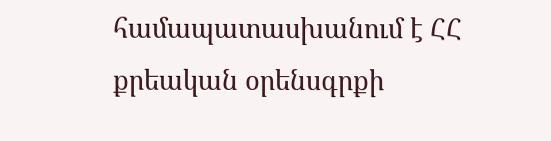համապատասխանում է ՀՀ քրեական օրենսգրքի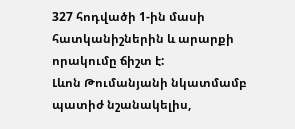327 հոդվածի 1-ին մասի հատկանիշներին և արարքի որակումը ճիշտ է:
Լևոն Թումանյանի նկատմամբ պատիժ նշանակելիս,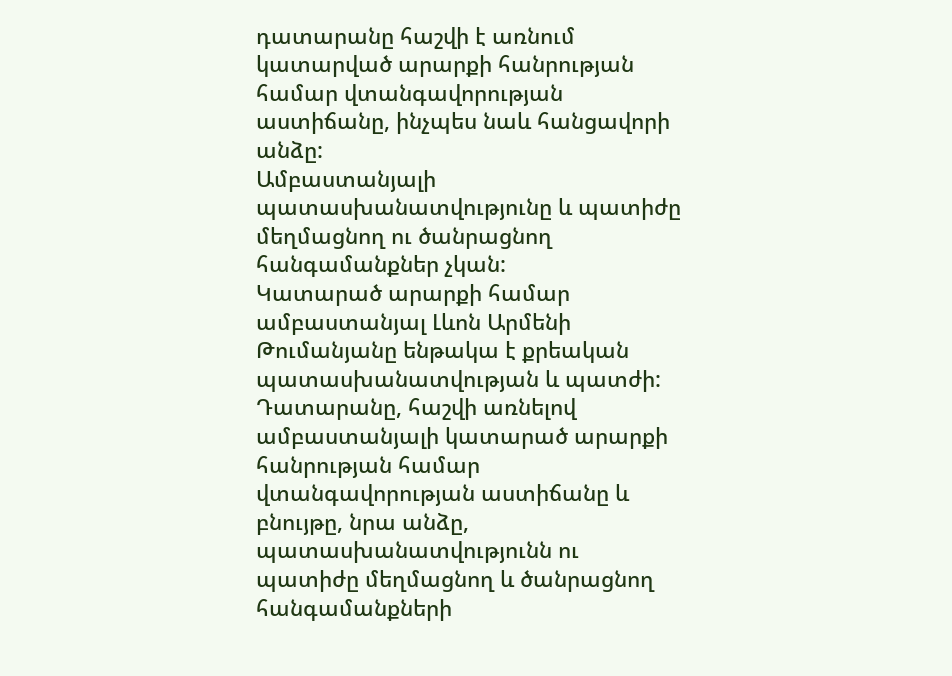դատարանը հաշվի է առնում կատարված արարքի հանրության համար վտանգավորության աստիճանը, ինչպես նաև հանցավորի անձը:
Ամբաստանյալի պատասխանատվությունը և պատիժը մեղմացնող ու ծանրացնող հանգամանքներ չկան:
Կատարած արարքի համար ամբաստանյալ Լևոն Արմենի Թումանյանը ենթակա է քրեական պատասխանատվության և պատժի:
Դատարանը, հաշվի առնելով ամբաստանյալի կատարած արարքի հանրության համար վտանգավորության աստիճանը և բնույթը, նրա անձը, պատասխանատվությունն ու պատիժը մեղմացնող և ծանրացնող հանգամանքների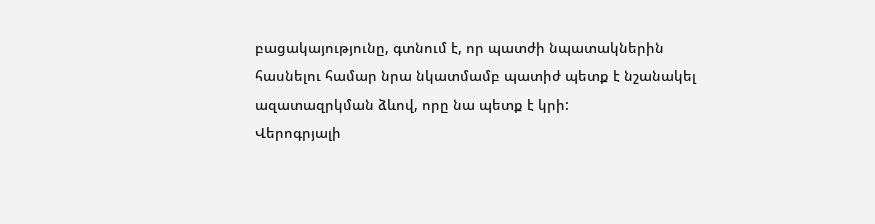բացակայությունը, գտնում է, որ պատժի նպատակներին հասնելու համար նրա նկատմամբ պատիժ պետք է նշանակել ազատազրկման ձևով, որը նա պետք է կրի:
Վերոգրյալի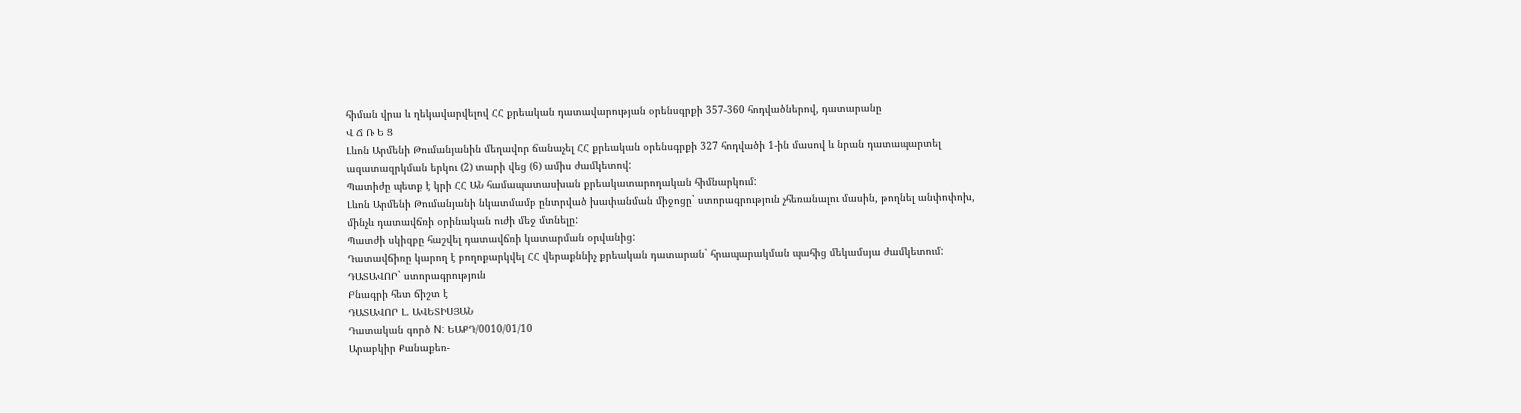հիման վրա և ղեկավարվելով ՀՀ քրեական դատավարության օրենսգրքի 357-360 հոդվածներով, դատարանը
Վ Ճ Ռ Ե Ց
Լևոն Արմենի Թումանյանին մեղավոր ճանաչել ՀՀ քրեական օրենսգրքի 327 հոդվածի 1-ին մասով և նրան դատապարտել ազատազրկման երկու (2) տարի վեց (6) ամիս ժամկետով:
Պատիժը պետք է կրի ՀՀ ԱՆ համապատասխան քրեակատարողական հիմնարկում:
Լևոն Արմենի Թումանյանի նկատմամբ ընտրված խափանման միջոցը` ստորագրություն չհեռանալու մասին, թողնել անփոփոխ, մինչև դատավճռի օրինական ուժի մեջ մտնելը:
Պատժի սկիզբը հաշվել դատավճռի կատարման օրվանից:
Դատավճիռը կարող է բողոքարկվել ՀՀ վերաքննիչ քրեական դատարան` հրապարակման պահից մեկամսյա ժամկետում:
ԴԱՏԱՎՈՐ` ստորագրություն
Բնագրի հետ ճիշտ է
ԴԱՏԱՎՈՐ Լ. ԱՎԵՏԻՍՅԱՆ
Դատական գործ N: ԵԱՔԴ/0010/01/10
Արաբկիր Քանաքեռ-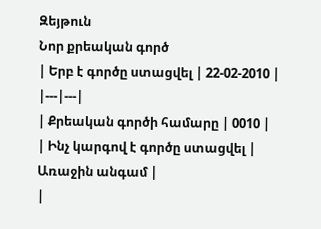Զեյթուն
Նոր քրեական գործ
| Երբ է գործը ստացվել | 22-02-2010 |
|---|---|
| Քրեական գործի համարը | 0010 |
| Ինչ կարգով է գործը ստացվել | Առաջին անգամ |
|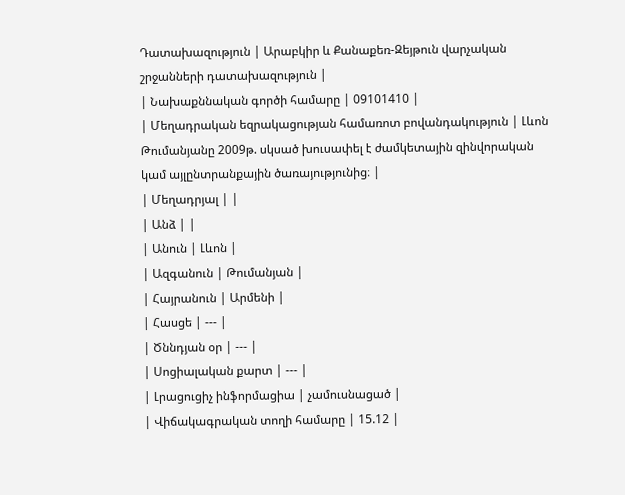Դատախազություն | Արաբկիր և Քանաքեռ-Զեյթուն վարչական շրջանների դատախազություն |
| Նախաքննական գործի համարը | 09101410 |
| Մեղադրական եզրակացության համառոտ բովանդակություն | Լևոն Թումանյանը 2009թ. սկսած խուսափել է ժամկետային զինվորական կամ այլընտրանքային ծառայությունից։ |
| Մեղադրյալ | |
| Անձ | |
| Անուն | Լևոն |
| Ազգանուն | Թումանյան |
| Հայրանուն | Արմենի |
| Հասցե | --- |
| Ծննդյան օր | --- |
| Սոցիալական քարտ | --- |
| Լրացուցիչ ինֆորմացիա | չամուսնացած |
| Վիճակագրական տողի համարը | 15.12 |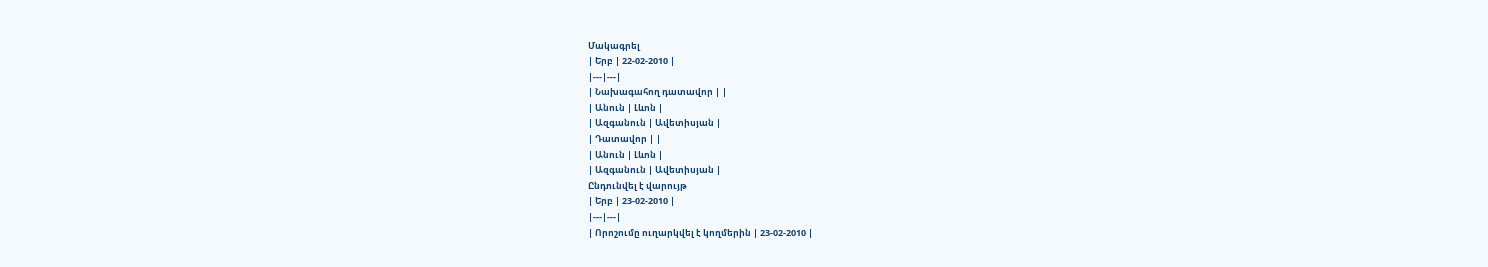Մակագրել
| Երբ | 22-02-2010 |
|---|---|
| Նախագահող դատավոր | |
| Անուն | Լևոն |
| Ազգանուն | Ավետիսյան |
| Դատավոր | |
| Անուն | Լևոն |
| Ազգանուն | Ավետիսյան |
Ընդունվել է վարույթ
| Երբ | 23-02-2010 |
|---|---|
| Որոշումը ուղարկվել է կողմերին | 23-02-2010 |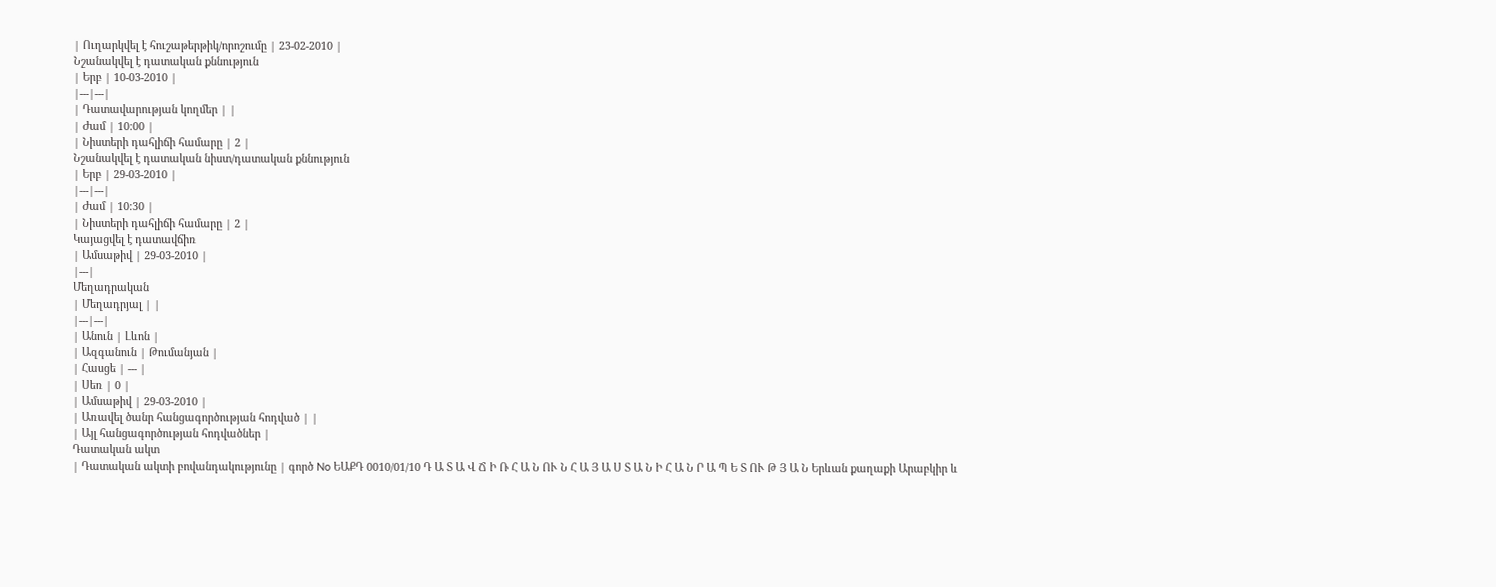| Ուղարկվել է հուշաթերթիկ/որոշումը | 23-02-2010 |
Նշանակվել է դատական քննություն
| Երբ | 10-03-2010 |
|---|---|
| Դատավարության կողմեր | |
| Ժամ | 10:00 |
| Նիստերի դահլիճի համարը | 2 |
Նշանակվել է դատական նիստ/դատական քննություն
| Երբ | 29-03-2010 |
|---|---|
| Ժամ | 10:30 |
| Նիստերի դահլիճի համարը | 2 |
Կայացվել է դատավճիռ
| Ամսաթիվ | 29-03-2010 |
|---|
Մեղադրական
| Մեղադրյալ | |
|---|---|
| Անուն | Լևոն |
| Ազգանուն | Թումանյան |
| Հասցե | --- |
| Սեռ | 0 |
| Ամսաթիվ | 29-03-2010 |
| Առավել ծանր հանցագործության հոդված | |
| Այլ հանցագործության հոդվածներ |
Դատական ակտ
| Դատական ակտի բովանդակությունը | գործ No ԵԱՔԴ 0010/01/10 Դ Ա Տ Ա Վ Ճ Ի Ռ Հ Ա Ն ՈՒ Ն Հ Ա Յ Ա Ս Տ Ա Ն Ի Հ Ա Ն Ր Ա Պ Ե Տ ՈՒ Թ Յ Ա Ն Երևան քաղաքի Արաբկիր և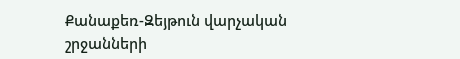Քանաքեռ-Զեյթուն վարչական շրջանների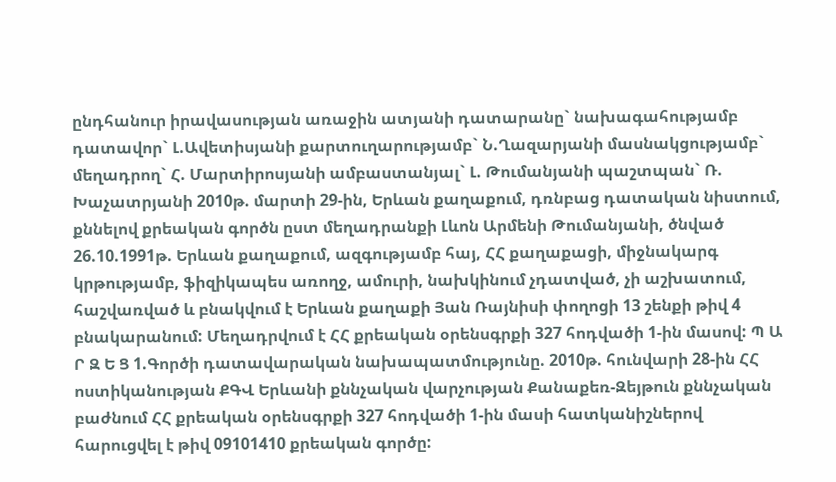ընդհանուր իրավասության առաջին ատյանի դատարանը` նախագահությամբ դատավոր` Լ.Ավետիսյանի քարտուղարությամբ` Ն.Ղազարյանի մասնակցությամբ` մեղադրող` Հ. Մարտիրոսյանի ամբաստանյալ` Լ. Թումանյանի պաշտպան` Ռ. Խաչատրյանի 2010թ. մարտի 29-ին, Երևան քաղաքում, դռնբաց դատական նիստում, քննելով քրեական գործն ըստ մեղադրանքի Լևոն Արմենի Թումանյանի, ծնված 26.10.1991թ. Երևան քաղաքում, ազգությամբ հայ, ՀՀ քաղաքացի, միջնակարգ կրթությամբ, ֆիզիկապես առողջ, ամուրի, նախկինում չդատված, չի աշխատում, հաշվառված և բնակվում է Երևան քաղաքի Յան Ռայնիսի փողոցի 13 շենքի թիվ 4 բնակարանում: Մեղադրվում է ՀՀ քրեական օրենսգրքի 327 հոդվածի 1-ին մասով: Պ Ա Ր Զ Ե Ց 1.Գործի դատավարական նախապատմությունը. 2010թ. հունվարի 28-ին ՀՀ ոստիկանության ՔԳՎ Երևանի քննչական վարչության Քանաքեռ-Զեյթուն քննչական բաժնում ՀՀ քրեական օրենսգրքի 327 հոդվածի 1-ին մասի հատկանիշներով հարուցվել է թիվ 09101410 քրեական գործը: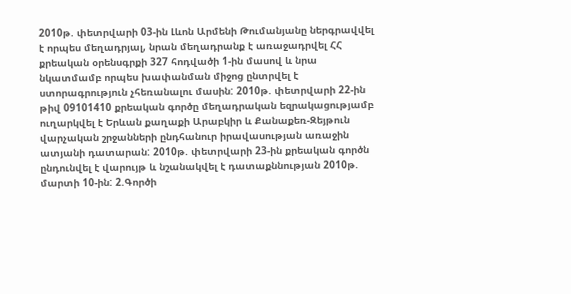2010թ. փետրվարի 03-ին Լևոն Արմենի Թումանյանը ներգրավվել է որպես մեղադրյալ, նրան մեղադրանք է առաջադրվել ՀՀ քրեական օրենսգրքի 327 հոդվածի 1-ին մասով և նրա նկատմամբ որպես խափանման միջոց ընտրվել է ստորագրություն չհեռանալու մասին: 2010թ. փետրվարի 22-ին թիվ 09101410 քրեական գործը մեղադրական եզրակացությամբ ուղարկվել է Երևան քաղաքի Արաբկիր և Քանաքեռ-Զեյթուն վարչական շրջանների ընդհանուր իրավասության առաջին ատյանի դատարան: 2010թ. փետրվարի 23-ին քրեական գործն ընդունվել է վարույթ և նշանակվել է դատաքննության 2010թ. մարտի 10-ին: 2.Գործի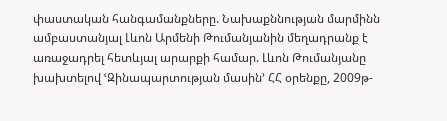փաստական հանգամանքները. Նախաքննության մարմինն ամբաստանյալ Լևոն Արմենի Թումանյանին մեղադրանք է առաջադրել հետևյալ արարքի համար. Լևոն Թումանյանը խախտելով ՙԶինապարտության մասին՚ ՀՀ օրենքը, 2009թ-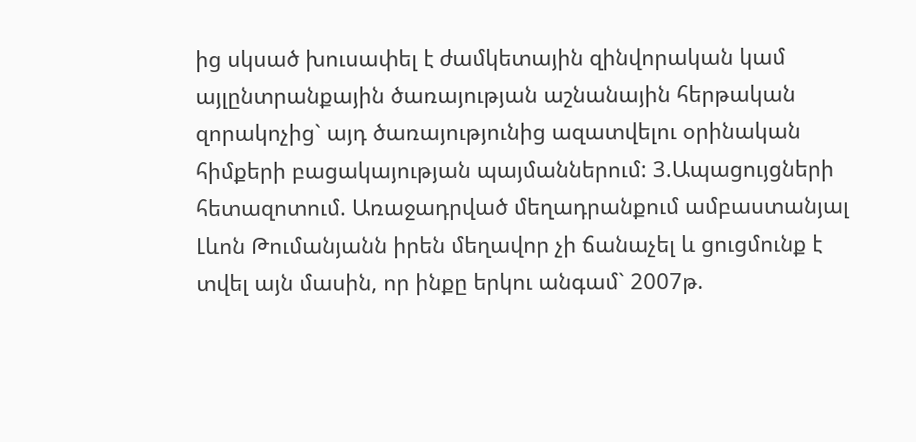ից սկսած խուսափել է ժամկետային զինվորական կամ այլընտրանքային ծառայության աշնանային հերթական զորակոչից` այդ ծառայությունից ազատվելու օրինական հիմքերի բացակայության պայմաններում: 3.Ապացույցների հետազոտում. Առաջադրված մեղադրանքում ամբաստանյալ Լևոն Թումանյանն իրեն մեղավոր չի ճանաչել և ցուցմունք է տվել այն մասին, որ ինքը երկու անգամ` 2007թ.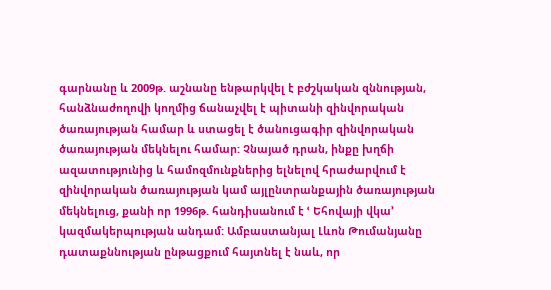գարնանը և 2009թ. աշնանը ենթարկվել է բժշկական զննության, հանձնաժողովի կողմից ճանաչվել է պիտանի զինվորական ծառայության համար և ստացել է ծանուցագիր զինվորական ծառայության մեկնելու համար: Չնայած դրան, ինքը խղճի ազատությունից և համոզմունքներից ելնելով հրաժարվում է զինվորական ծառայության կամ այլընտրանքային ծառայության մեկնելուց, քանի որ 1996թ. հանդիսանում է ՙ Եհովայի վկա՚ կազմակերպության անդամ: Ամբաստանյալ Լևոն Թումանյանը դատաքննության ընթացքում հայտնել է նաև, որ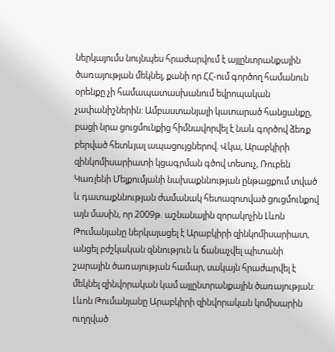ներկայումս նույնպես հրաժարվում է այլընտրանքային ծառայության մեկնել, քանի որ ՀՀ-ում գործող համանուն օրենքը չի համապատասխանում եվրոպական չափանիշներին: Ամբաստանյալի կատարած հանցանքը, բացի նրա ցուցմունքից հիմնավորվել է նաև գործով ձեռք բերված հետևյալ ապացույցներով. Վկա, Արաբկիրի զինկոմիսարիատի կցագրման գծով տեսուչ, Ռուբեն Կառլենի Մելքումյանի նախաքննության ընթացքում տված և դատաքննության ժամանակ հետազոտված ցուցմունքով այն մասին, որ 2009թ. աշնանային զորակոչին Լևոն Թումանյանը ներկայացել է Արաբկիրի զինկոմիսարիատ, անցել բժշկական զննություն և ճանաչվել պիտանի շարային ծառայության համար, սակայն հրաժարվել է մեկնել զինվորական կամ այլընտրանքային ծառայության: Լևոն Թումանյանը Արաբկիրի զինվորական կոմիսարին ուղղված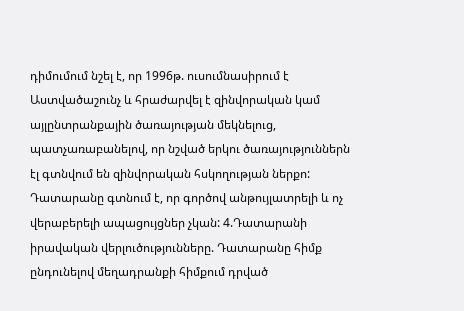դիմումում նշել է, որ 1996թ. ուսումնասիրում է Աստվածաշունչ և հրաժարվել է զինվորական կամ այլընտրանքային ծառայության մեկնելուց, պատչառաբանելով, որ նշված երկու ծառայություններն էլ գտնվում են զինվորական հսկողության ներքո: Դատարանը գտնում է, որ գործով անթույլատրելի և ոչ վերաբերելի ապացույցներ չկան: 4.Դատարանի իրավական վերլուծությունները. Դատարանը հիմք ընդունելով մեղադրանքի հիմքում դրված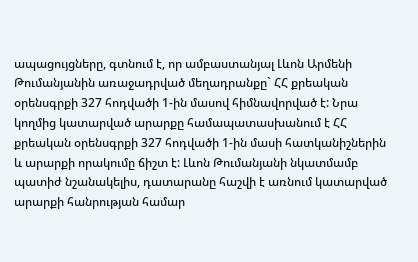ապացույցները, գտնում է, որ ամբաստանյալ Լևոն Արմենի Թումանյանին առաջադրված մեղադրանքը` ՀՀ քրեական օրենսգրքի 327 հոդվածի 1-ին մասով հիմնավորված է: Նրա կողմից կատարված արարքը համապատասխանում է ՀՀ քրեական օրենսգրքի 327 հոդվածի 1-ին մասի հատկանիշներին և արարքի որակումը ճիշտ է: Լևոն Թումանյանի նկատմամբ պատիժ նշանակելիս, դատարանը հաշվի է առնում կատարված արարքի հանրության համար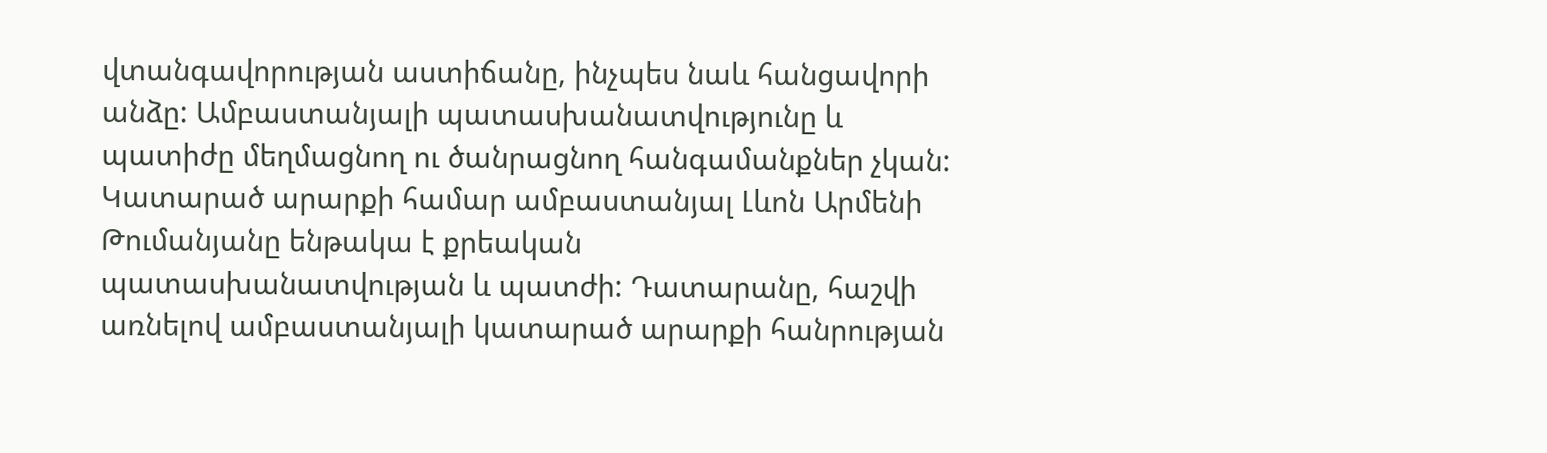վտանգավորության աստիճանը, ինչպես նաև հանցավորի անձը: Ամբաստանյալի պատասխանատվությունը և պատիժը մեղմացնող ու ծանրացնող հանգամանքներ չկան: Կատարած արարքի համար ամբաստանյալ Լևոն Արմենի Թումանյանը ենթակա է քրեական պատասխանատվության և պատժի: Դատարանը, հաշվի առնելով ամբաստանյալի կատարած արարքի հանրության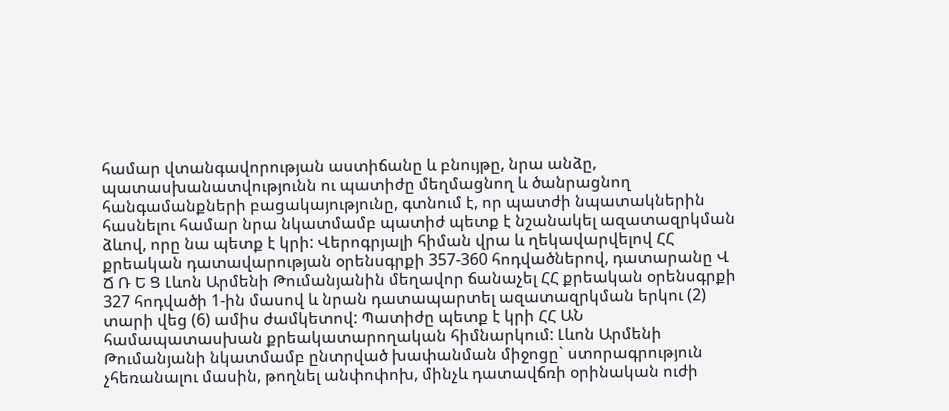համար վտանգավորության աստիճանը և բնույթը, նրա անձը, պատասխանատվությունն ու պատիժը մեղմացնող և ծանրացնող հանգամանքների բացակայությունը, գտնում է, որ պատժի նպատակներին հասնելու համար նրա նկատմամբ պատիժ պետք է նշանակել ազատազրկման ձևով, որը նա պետք է կրի: Վերոգրյալի հիման վրա և ղեկավարվելով ՀՀ քրեական դատավարության օրենսգրքի 357-360 հոդվածներով, դատարանը Վ Ճ Ռ Ե Ց Լևոն Արմենի Թումանյանին մեղավոր ճանաչել ՀՀ քրեական օրենսգրքի 327 հոդվածի 1-ին մասով և նրան դատապարտել ազատազրկման երկու (2) տարի վեց (6) ամիս ժամկետով: Պատիժը պետք է կրի ՀՀ ԱՆ համապատասխան քրեակատարողական հիմնարկում: Լևոն Արմենի Թումանյանի նկատմամբ ընտրված խափանման միջոցը` ստորագրություն չհեռանալու մասին, թողնել անփոփոխ, մինչև դատավճռի օրինական ուժի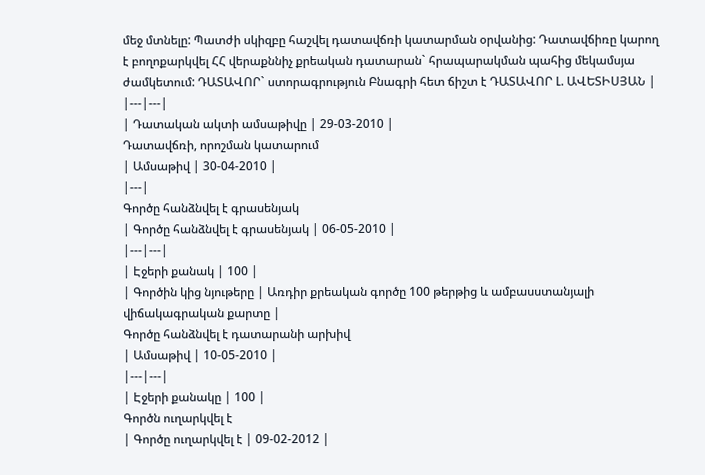մեջ մտնելը: Պատժի սկիզբը հաշվել դատավճռի կատարման օրվանից: Դատավճիռը կարող է բողոքարկվել ՀՀ վերաքննիչ քրեական դատարան` հրապարակման պահից մեկամսյա ժամկետում: ԴԱՏԱՎՈՐ` ստորագրություն Բնագրի հետ ճիշտ է ԴԱՏԱՎՈՐ Լ. ԱՎԵՏԻՍՅԱՆ |
|---|---|
| Դատական ակտի ամսաթիվը | 29-03-2010 |
Դատավճռի, որոշման կատարում
| Ամսաթիվ | 30-04-2010 |
|---|
Գործը հանձնվել է գրասենյակ
| Գործը հանձնվել է գրասենյակ | 06-05-2010 |
|---|---|
| Էջերի քանակ | 100 |
| Գործին կից նյութերը | Առդիր քրեական գործը 100 թերթից և ամբասստանյալի վիճակագրական քարտը |
Գործը հանձնվել է դատարանի արխիվ
| Ամսաթիվ | 10-05-2010 |
|---|---|
| Էջերի քանակը | 100 |
Գործն ուղարկվել է
| Գործը ուղարկվել է | 09-02-2012 |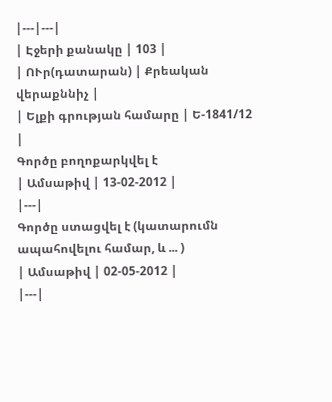|---|---|
| Էջերի քանակը | 103 |
| ՈՒր(դատարան) | Քրեական վերաքննիչ |
| Ելքի գրության համարը | Ե-1841/12 |
Գործը բողոքարկվել է
| Ամսաթիվ | 13-02-2012 |
|---|
Գործը ստացվել է (կատարումն ապահովելու համար, և ... )
| Ամսաթիվ | 02-05-2012 |
|---|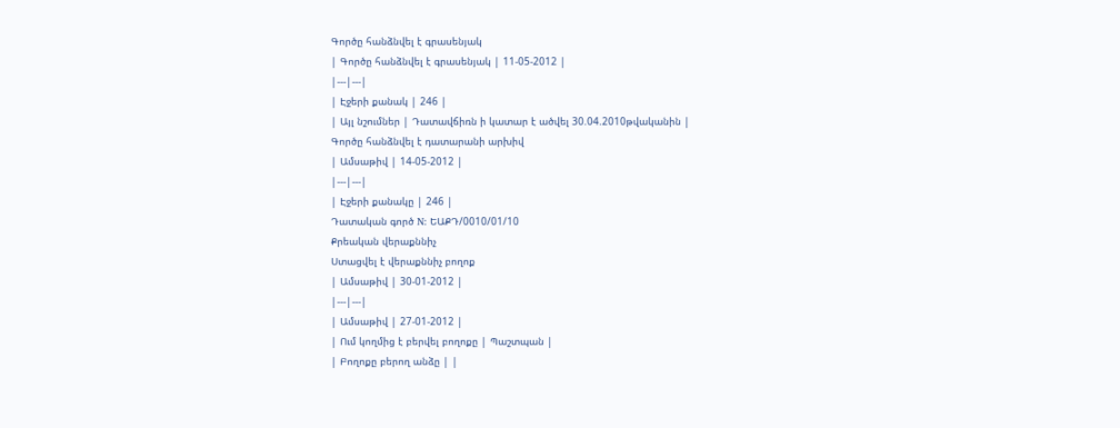Գործը հանձնվել է գրասենյակ
| Գործը հանձնվել է գրասենյակ | 11-05-2012 |
|---|---|
| Էջերի քանակ | 246 |
| Այլ նշումներ | Դատավճիռն ի կատար է ածվել 30.04.2010թվականին |
Գործը հանձնվել է դատարանի արխիվ
| Ամսաթիվ | 14-05-2012 |
|---|---|
| Էջերի քանակը | 246 |
Դատական գործ N: ԵԱՔԴ/0010/01/10
Քրեական վերաքննիչ
Ստացվել է վերաքննիչ բողոք
| Ամսաթիվ | 30-01-2012 |
|---|---|
| Ամսաթիվ | 27-01-2012 |
| Ում կողմից է բերվել բողոքը | Պաշտպան |
| Բողոքը բերող անձը | |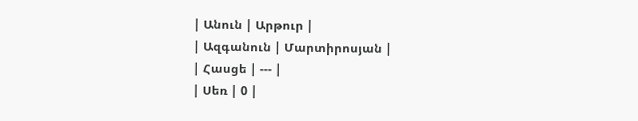| Անուն | Արթուր |
| Ազգանուն | Մարտիրոսյան |
| Հասցե | --- |
| Սեռ | 0 |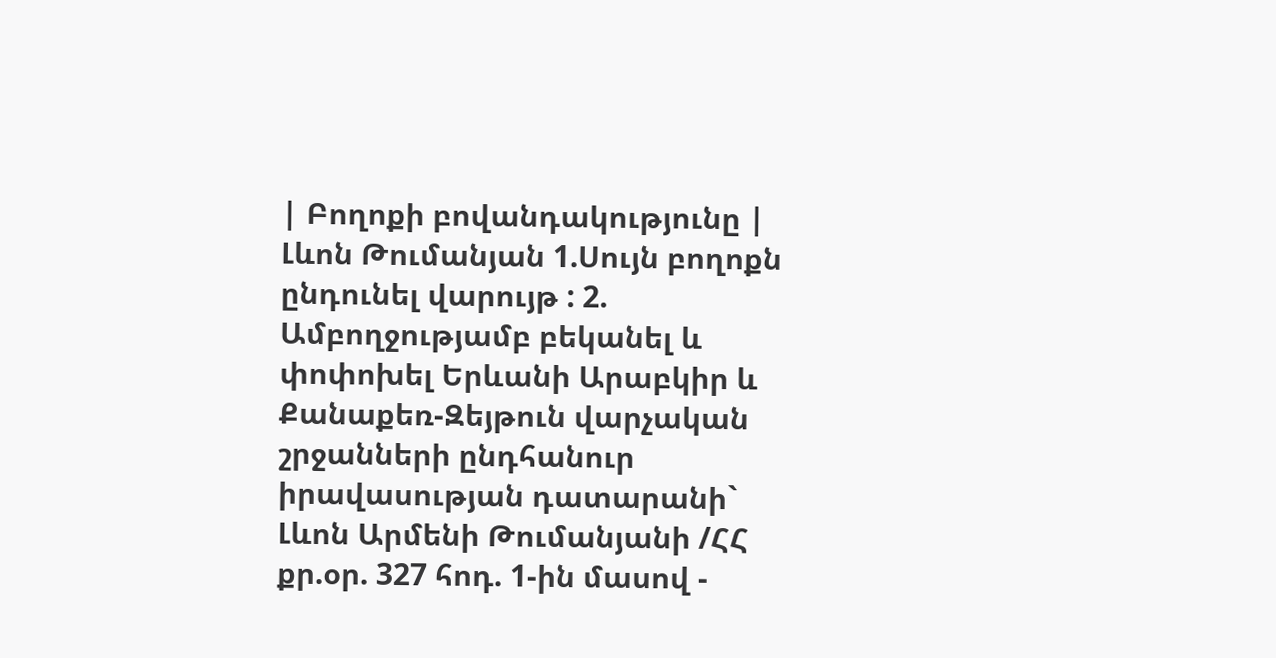| Բողոքի բովանդակությունը | Լևոն Թումանյան 1.Սույն բողոքն ընդունել վարույթ : 2. Ամբողջությամբ բեկանել և փոփոխել Երևանի Արաբկիր և Քանաքեռ-Զեյթուն վարչական շրջանների ընդհանուր իրավասության դատարանի` Լևոն Արմենի Թումանյանի /ՀՀ քր.օր. 327 հոդ. 1-ին մասով -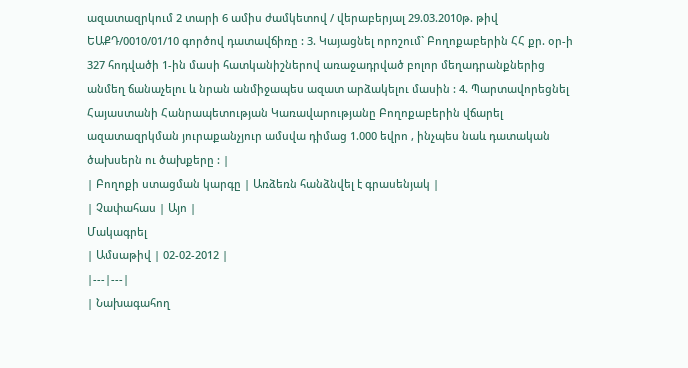ազատազրկում 2 տարի 6 ամիս ժամկետով / վերաբերյալ 29.03.2010թ. թիվ ԵԱՔԴ/0010/01/10 գործով դատավճիռը : 3. Կայացնել որոշում` Բողոքաբերին ՀՀ քր. օր-ի 327 հոդվածի 1-ին մասի հատկանիշներով առաջադրված բոլոր մեղադրանքներից անմեղ ճանաչելու և նրան անմիջապես ազատ արձակելու մասին : 4. Պարտավորեցնել Հայաստանի Հանրապետության Կառավարությանը Բողոքաբերին վճարել ազատազրկման յուրաքանչյուր ամսվա դիմաց 1.000 եվրո , ինչպես նաև դատական ծախսերն ու ծախքերը : |
| Բողոքի ստացման կարգը | Առձեռն հանձնվել է գրասենյակ |
| Չափահաս | Այո |
Մակագրել
| Ամսաթիվ | 02-02-2012 |
|---|---|
| Նախագահող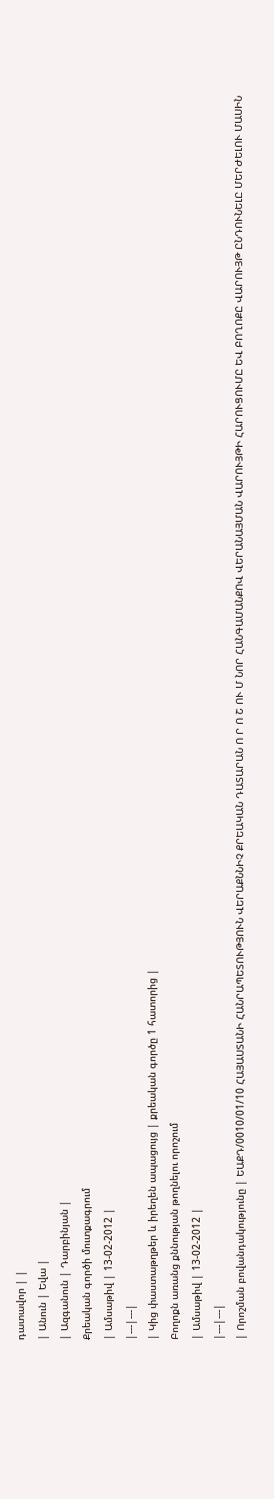դատավոր | |
| Անուն | Եվա |
| Ազգանուն | Դարբինյան |
Քրեական գործի մուտքագրում
| Ամսաթիվ | 13-02-2012 |
|---|---|
| Կից փաստաթղթեր և իրեղեն ապացույց | քրեական գործը 1 հատորից |
Բողոքն առանց քննության թողնելու որոշում
| Ամսաթիվ | 13-02-2012 |
|---|---|
| Որոշման բովանդակությունը | ԵԱՔԴ/0010/01/10 ՀԱՅԱՍՏԱՆԻ ՀԱՆՐԱՊԵՏՈՒԹՅՈՒՆ ՎԵՐԱՔՆՆԻՉ ՔՐԵԱԿԱՆ ԴԱՏԱՐԱՆ Ո Ր Ո Շ ՈՒ Մ ՆՈՐ ՀԱՆԳԱՄԱՆՔՈՎ ՎԵՐԱՆԱՅՄԱՆ ՎԱՐՈՒՅԹԻ ՀԱՐՈՒՑՈՒՄԸ ԵՎ ԲՈՂՈՔԸ ՎԱՐՈՒՅԹ ԸՆԴՈՒՆԵԼԸ ՄԵՐԺԵԼՈՒ ՄԱՍԻՆ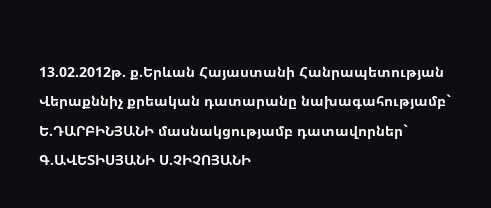13.02.2012թ. ք.Երևան Հայաստանի Հանրապետության Վերաքննիչ քրեական դատարանը նախագահությամբ` Ե.ԴԱՐԲԻՆՅԱՆԻ մասնակցությամբ դատավորներ` Գ.ԱՎԵՏԻՍՅԱՆԻ Ս.ՉԻՉՈՅԱՆԻ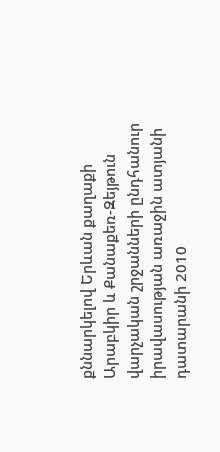քննարկելով Երևան քաղաքի Արաբկիր և Քանաքեռ-Զեյթուն վարչական շրջանների ընդհանուր իրավասության առաջին ատյանի դատարանի 2010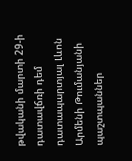թվականի մարտի 29-ի դատավճռի դեմ դատապարտյալ Լևոն Արմենի Թումանյանի պաշտպաններ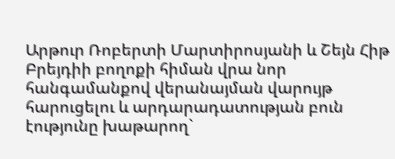Արթուր Ռոբերտի Մարտիրոսյանի և Շեյն Հիթ Բրեյդիի բողոքի հիման վրա նոր հանգամանքով վերանայման վարույթ հարուցելու և արդարադատության բուն էությունը խաթարող`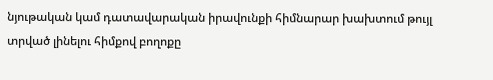նյութական կամ դատավարական իրավունքի հիմնարար խախտում թույլ տրված լինելու հիմքով բողոքը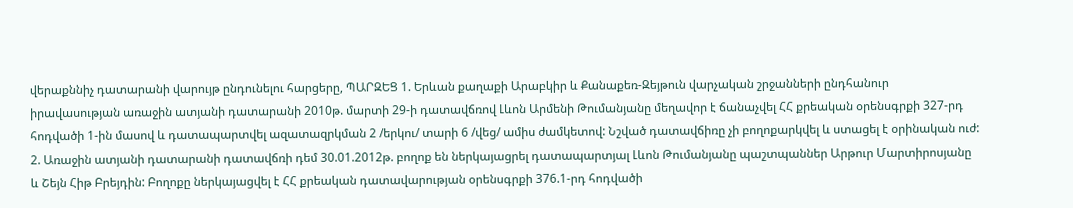վերաքննիչ դատարանի վարույթ ընդունելու հարցերը, ՊԱՐԶԵՑ 1. Երևան քաղաքի Արաբկիր և Քանաքեռ-Զեյթուն վարչական շրջանների ընդհանուր իրավասության առաջին ատյանի դատարանի 2010թ. մարտի 29-ի դատավճռով Լևոն Արմենի Թումանյանը մեղավոր է ճանաչվել ՀՀ քրեական օրենսգրքի 327-րդ հոդվածի 1-ին մասով և դատապարտվել ազատազրկման 2 /երկու/ տարի 6 /վեց/ ամիս ժամկետով: Նշված դատավճիռը չի բողոքարկվել և ստացել է օրինական ուժ: 2. Առաջին ատյանի դատարանի դատավճռի դեմ 30.01.2012թ. բողոք են ներկայացրել դատապարտյալ Լևոն Թումանյանը պաշտպաններ Արթուր Մարտիրոսյանը և Շեյն Հիթ Բրեյդին: Բողոքը ներկայացվել է ՀՀ քրեական դատավարության օրենսգրքի 376.1-րդ հոդվածի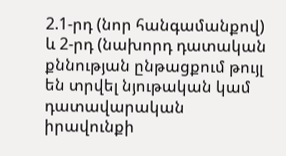2.1-րդ (նոր հանգամանքով) և 2-րդ (նախորդ դատական քննության ընթացքում թույլ են տրվել նյութական կամ դատավարական իրավունքի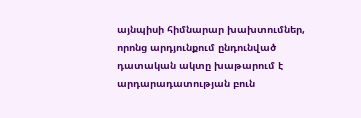այնպիսի հիմնարար խախտումներ, որոնց արդյունքում ընդունված դատական ակտը խաթարում է արդարադատության բուն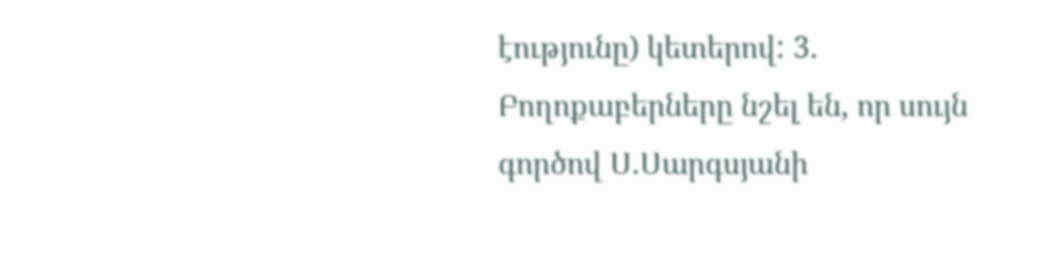էությունը) կետերով: 3. Բողոքաբերները նշել են, որ սույն գործով Ս.Սարգսյանի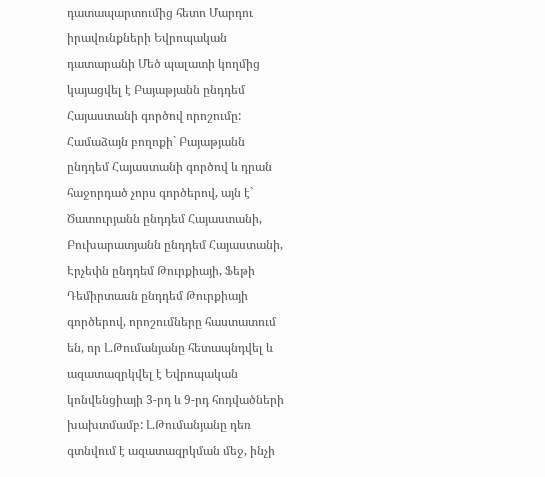դատապարտումից հետո Մարդու իրավունքների Եվրոպական դատարանի Մեծ պալատի կողմից կայացվել է Բայաթյանն ընդդեմ Հայաստանի գործով որոշումը: Համաձայն բողոքի` Բայաթյանն ընդդեմ Հայաստանի գործով և դրան հաջորդած չորս գործերով, այն է` Ծատուրյանն ընդդեմ Հայաստանի, Բուխարատյանն ընդդեմ Հայաստանի, Էրչեփն ընդդեմ Թուրքիայի, Ֆեթի Դեմիրտասն ընդդեմ Թուրքիայի գործերով, որոշումները հաստատում են, որ Լ.Թումանյանը հետապնդվել և ազատազրկվել է Եվրոպական կոնվենցիայի 3-րդ և 9-րդ հոդվածների խախտմամբ: Լ.Թումանյանը դեռ գտնվում է ազատազրկման մեջ, ինչի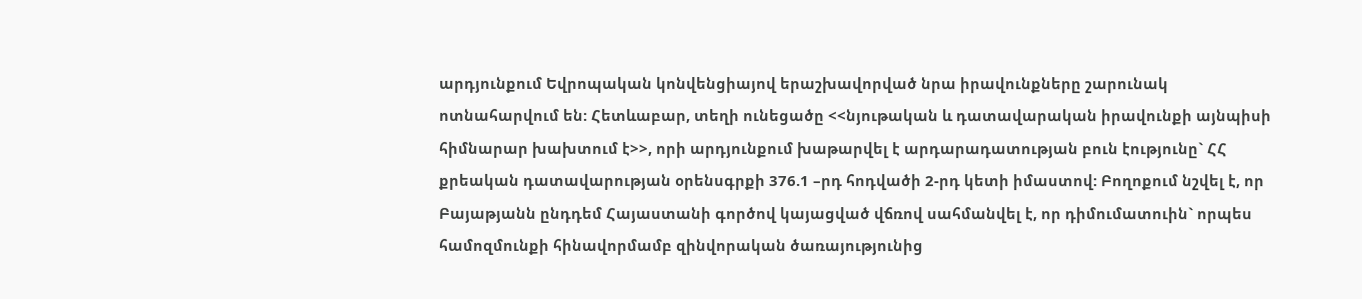արդյունքում Եվրոպական կոնվենցիայով երաշխավորված նրա իրավունքները շարունակ ոտնահարվում են: Հետևաբար, տեղի ունեցածը <<նյութական և դատավարական իրավունքի այնպիսի հիմնարար խախտում է>>, որի արդյունքում խաթարվել է արդարադատության բուն էությունը` ՀՀ քրեական դատավարության օրենսգրքի 376.1 –րդ հոդվածի 2-րդ կետի իմաստով: Բողոքում նշվել է, որ Բայաթյանն ընդդեմ Հայաստանի գործով կայացված վճռով սահմանվել է, որ դիմումատուին` որպես համոզմունքի հինավորմամբ զինվորական ծառայությունից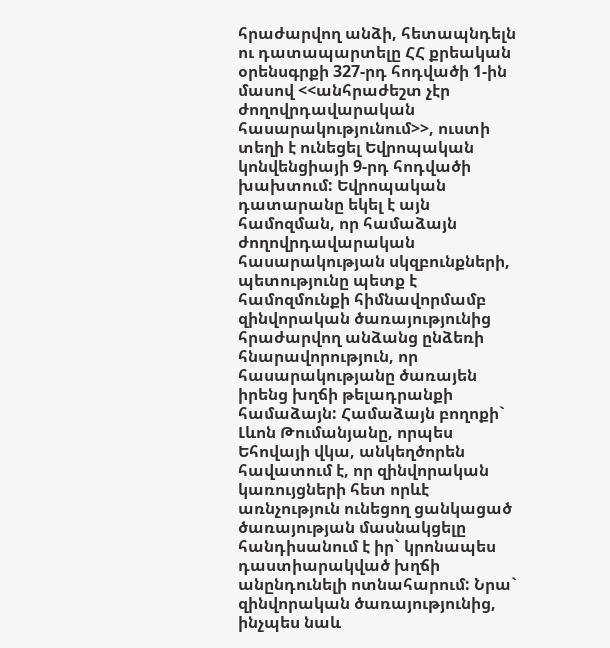հրաժարվող անձի, հետապնդելն ու դատապարտելը ՀՀ քրեական օրենսգրքի 327-րդ հոդվածի 1-ին մասով <<անհրաժեշտ չէր ժողովրդավարական հասարակությունում>>, ուստի տեղի է ունեցել Եվրոպական կոնվենցիայի 9-րդ հոդվածի խախտում: Եվրոպական դատարանը եկել է այն համոզման, որ համաձայն ժողովրդավարական հասարակության սկզբունքների, պետությունը պետք է համոզմունքի հիմնավորմամբ զինվորական ծառայությունից հրաժարվող անձանց ընձեռի հնարավորություն, որ հասարակությանը ծառայեն իրենց խղճի թելադրանքի համաձայն: Համաձայն բողոքի` Լևոն Թումանյանը, որպես Եհովայի վկա, անկեղծորեն հավատում է, որ զինվորական կառույցների հետ որևէ առնչություն ունեցող ցանկացած ծառայության մասնակցելը հանդիսանում է իր` կրոնապես դաստիարակված խղճի անընդունելի ոտնահարում: Նրա` զինվորական ծառայությունից, ինչպես նաև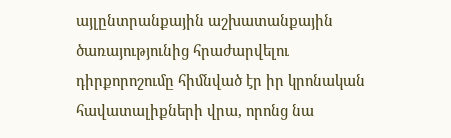այլընտրանքային աշխատանքային ծառայությունից հրաժարվելու դիրքորոշումը հիմնված էր իր կրոնական հավատալիքների վրա, որոնց նա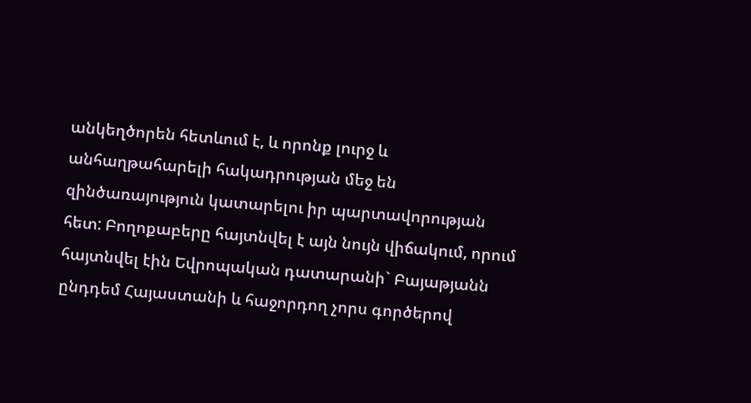անկեղծորեն հետևում է, և որոնք լուրջ և անհաղթահարելի հակադրության մեջ են զինծառայություն կատարելու իր պարտավորության հետ: Բողոքաբերը հայտնվել է այն նույն վիճակում, որում հայտնվել էին Եվրոպական դատարանի` Բայաթյանն ընդդեմ Հայաստանի և հաջորդող չորս գործերով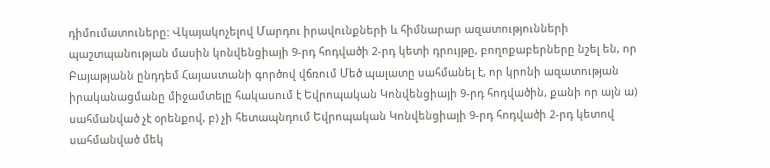դիմումատուները: Վկայակոչելով Մարդու իրավունքների և հիմնարար ազատությունների պաշտպանության մասին կոնվենցիայի 9-րդ հոդվածի 2-րդ կետի դրույթը, բողոքաբերները նշել են, որ Բայաթյանն ընդդեմ Հայաստանի գործով վճռում Մեծ պալատը սահմանել է, որ կրոնի ազատության իրականացմանը միջամտելը հակասում է Եվրոպական Կոնվենցիայի 9-րդ հոդվածին, քանի որ այն ա) սահմանված չէ օրենքով, բ) չի հետապնդում Եվրոպական Կոնվենցիայի 9-րդ հոդվածի 2-րդ կետով սահմանված մեկ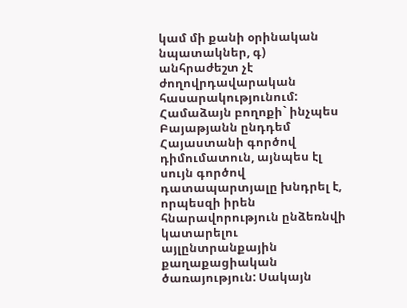կամ մի քանի օրինական նպատակներ, գ) անհրաժեշտ չէ ժողովրդավարական հասարակությունում: Համաձայն բողոքի` ինչպես Բայաթյանն ընդդեմ Հայաստանի գործով դիմումատուն, այնպես էլ սույն գործով դատապարտյալը խնդրել է, որպեսզի իրեն հնարավորություն ընձեռնվի կատարելու այլընտրանքային քաղաքացիական ծառայություն: Սակայն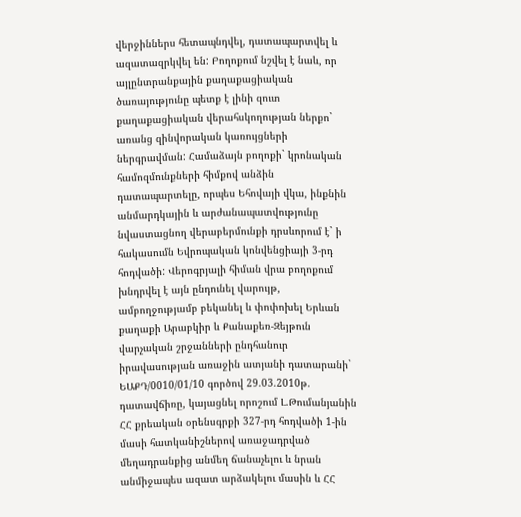վերջիններս հետապնդվել, դատապարտվել և ազատազրկվել են: Բողոքում նշվել է նաև, որ այլընտրանքային քաղաքացիական ծառայությունը պետք է լինի զուտ քաղաքացիական վերահսկողության ներքո` առանց զինվորական կառույցների ներգրավման: Համաձայն բողոքի` կրոնական համոզմունքների հիմքով անձին դատապարտելը, որպես Եհովայի վկա, ինքնին անմարդկային և արժանապատվությունը նվաստացնող վերաբերմունքի դրսևորում է` ի հակասումն Եվրոպական կոնվենցիայի 3-րդ հոդվածի: Վերոգրյալի հիման վրա բողոքում խնդրվել է այն ընդունել վարույթ, ամբողջությամբ բեկանել և փոփոխել Երևան քաղաքի Արաբկիր և Քանաքեռ-Զեյթուն վարչական շրջանների ընդհանուր իրավասության առաջին ատյանի դատարանի` ԵԱՔԴ/0010/01/10 գործով 29.03.2010թ. դատավճիռը, կայացնել որոշում Լ.Թումանյանին ՀՀ քրեական օրենսգրքի 327-րդ հոդվածի 1-ին մասի հատկանիշներով առաջադրված մեղադրանքից անմեղ ճանաչելու և նրան անմիջապես ազատ արձակելու մասին և ՀՀ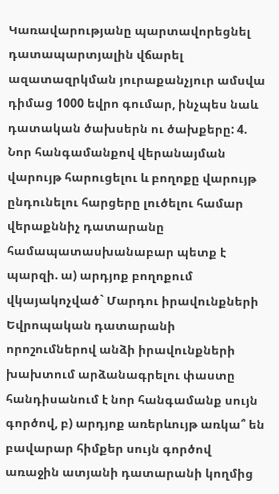Կառավարությանը պարտավորեցնել դատապարտյալին վճարել ազատազրկման յուրաքանչյուր ամսվա դիմաց 1000 եվրո գումար, ինչպես նաև դատական ծախսերն ու ծախքերը: 4. Նոր հանգամանքով վերանայման վարույթ հարուցելու և բողոքը վարույթ ընդունելու հարցերը լուծելու համար վերաքննիչ դատարանը համապատասխանաբար պետք է պարզի. ա) արդյոք բողոքում վկայակոչված` Մարդու իրավունքների Եվրոպական դատարանի որոշումներով անձի իրավունքների խախտում արձանագրելու փաստը հանդիսանում է նոր հանգամանք սույն գործով, բ) արդյոք առերևույթ առկա՞ են բավարար հիմքեր սույն գործով առաջին ատյանի դատարանի կողմից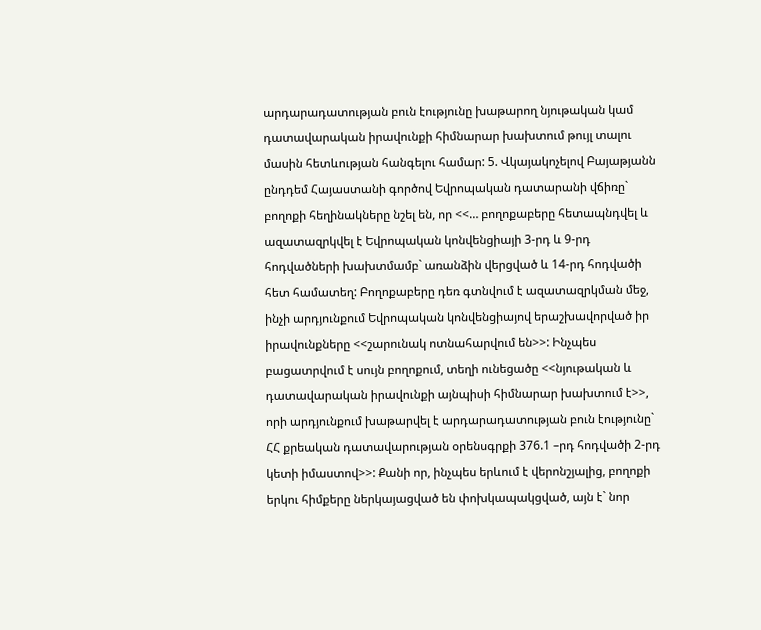արդարադատության բուն էությունը խաթարող նյութական կամ դատավարական իրավունքի հիմնարար խախտում թույլ տալու մասին հետևության հանգելու համար: 5. Վկայակոչելով Բայաթյանն ընդդեմ Հայաստանի գործով Եվրոպական դատարանի վճիռը` բողոքի հեղինակները նշել են, որ <<… բողոքաբերը հետապնդվել և ազատազրկվել է Եվրոպական կոնվենցիայի 3-րդ և 9-րդ հոդվածների խախտմամբ` առանձին վերցված և 14-րդ հոդվածի հետ համատեղ: Բողոքաբերը դեռ գտնվում է ազատազրկման մեջ, ինչի արդյունքում Եվրոպական կոնվենցիայով երաշխավորված իր իրավունքները <<շարունակ ոտնահարվում են>>: Ինչպես բացատրվում է սույն բողոքում, տեղի ունեցածը <<նյութական և դատավարական իրավունքի այնպիսի հիմնարար խախտում է>>, որի արդյունքում խաթարվել է արդարադատության բուն էությունը` ՀՀ քրեական դատավարության օրենսգրքի 376.1 –րդ հոդվածի 2-րդ կետի իմաստով>>: Քանի որ, ինչպես երևում է վերոնշյալից, բողոքի երկու հիմքերը ներկայացված են փոխկապակցված, այն է` նոր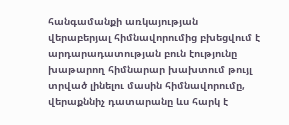հանգամանքի առկայության վերաբերյալ հիմնավորումից բխեցվում է արդարադատության բուն էությունը խաթարող հիմնարար խախտում թույլ տրված լինելու մասին հիմնավորումը, վերաքննիչ դատարանը ևս հարկ է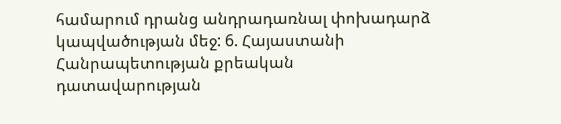համարում դրանց անդրադառնալ փոխադարձ կապվածության մեջ: 6. Հայաստանի Հանրապետության քրեական դատավարության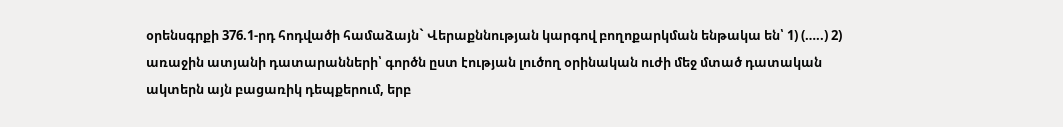օրենսգրքի 376.1-րդ հոդվածի համաձայն` Վերաքննության կարգով բողոքարկման ենթակա են՝ 1) (…..) 2) առաջին ատյանի դատարանների՝ գործն ըստ էության լուծող օրինական ուժի մեջ մտած դատական ակտերն այն բացառիկ դեպքերում, երբ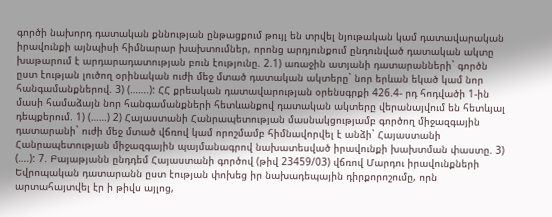գործի նախորդ դատական քննության ընթացքում թույլ են տրվել նյութական կամ դատավարական իրավունքի այնպիսի հիմնարար խախտումներ, որոնց արդյունքում ընդունված դատական ակտը խաթարում է արդարադատության բուն էությունը. 2.1) առաջին ատյանի դատարանների` գործն ըստ էության լուծող օրինական ուժի մեջ մտած դատական ակտերը` նոր երևան եկած կամ նոր հանգամանքներով. 3) (…….): ՀՀ քրեական դատավարության օրենսգրքի 426.4- րդ հոդվածի 1-ին մասի համաձայն նոր հանգամանքների հետևանքով դատական ակտերը վերանայվում են հետևյալ դեպքերում. 1) (……) 2) Հայաստանի Հանրապետության մասնակցությամբ գործող միջազգային դատարանի` ուժի մեջ մտած վճռով կամ որոշմամբ հիմնավորվել է անձի` Հայաստանի Հանրապետության միջազգային պայմանագրով նախատեսված իրավունքի խախտման փաստը. 3) (….): 7. Բայաթյանն ընդդեմ Հայաստանի գործով (թիվ 23459/03) վճռով Մարդու իրավունքների Եվրոպական դատարանն ըստ էության փոխեց իր նախադեպային դիրքորոշումը, որն արտահայտվել էր ի թիվս այլոց,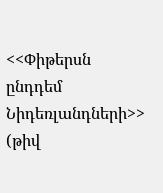<<Փիթերսն ընդդեմ Նիդեռլանդների>> (թիվ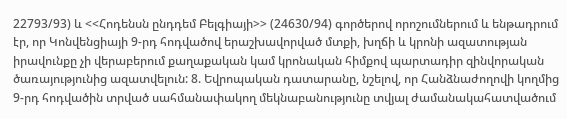22793/93) և <<Հոդենսն ընդդեմ Բելգիայի>> (24630/94) գործերով որոշումներում և ենթադրում էր, որ Կոնվենցիայի 9-րդ հոդվածով երաշխավորված մտքի, խղճի և կրոնի ազատության իրավունքը չի վերաբերում քաղաքական կամ կրոնական հիմքով պարտադիր զինվորական ծառայությունից ազատվելուն: 8. Եվրոպական դատարանը, նշելով, որ Հանձնաժողովի կողմից 9-րդ հոդվածին տրված սահմանափակող մեկնաբանությունը տվյալ ժամանակահատվածում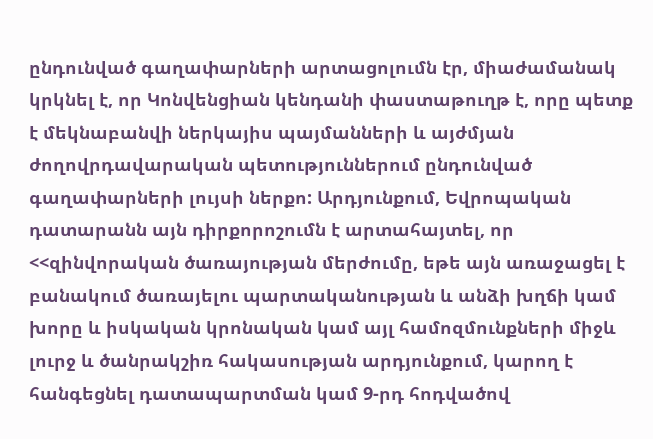ընդունված գաղափարների արտացոլումն էր, միաժամանակ կրկնել է, որ Կոնվենցիան կենդանի փաստաթուղթ է, որը պետք է մեկնաբանվի ներկայիս պայմանների և այժմյան ժողովրդավարական պետություններում ընդունված գաղափարների լույսի ներքո: Արդյունքում, Եվրոպական դատարանն այն դիրքորոշումն է արտահայտել, որ <<զինվորական ծառայության մերժումը, եթե այն առաջացել է բանակում ծառայելու պարտականության և անձի խղճի կամ խորը և իսկական կրոնական կամ այլ համոզմունքների միջև լուրջ և ծանրակշիռ հակասության արդյունքում, կարող է հանգեցնել դատապարտման կամ 9-րդ հոդվածով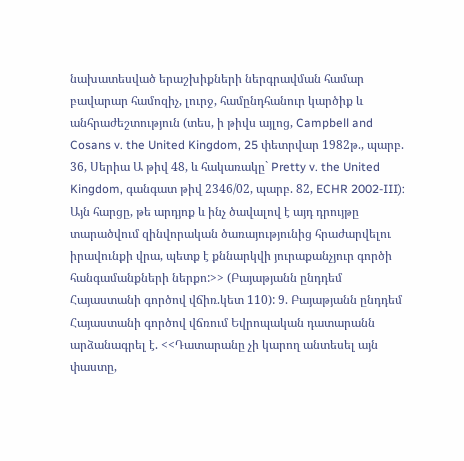նախատեսված երաշխիքների ներգրավման համար բավարար համոզիչ, լուրջ, համընդհանուր կարծիք և անհրաժեշտություն (տես, ի թիվս այլոց, Campbell and Cosans v. the United Kingdom, 25 փետրվար 1982թ., պարբ. 36, Սերիա Ա թիվ 48, և հակառակը` Pretty v. the United Kingdom, գանգատ թիվ 2346/02, պարբ. 82, ECHR 2002-III): Այն հարցը, թե արդյոք և ինչ ծավալով է այդ դրույթը տարածվում զինվորական ծառայությունից հրաժարվելու իրավունքի վրա, պետք է քննարկվի յուրաքանչյուր գործի հանգամանքների ներքո:>> (Բայաթյանն ընդդեմ Հայաստանի գործով վճիռ.կետ 110): 9. Բայաթյանն ընդդեմ Հայաստանի գործով վճռում Եվրոպական դատարանն արձանագրել է. <<Դատարանը չի կարող անտեսել այն փաստը,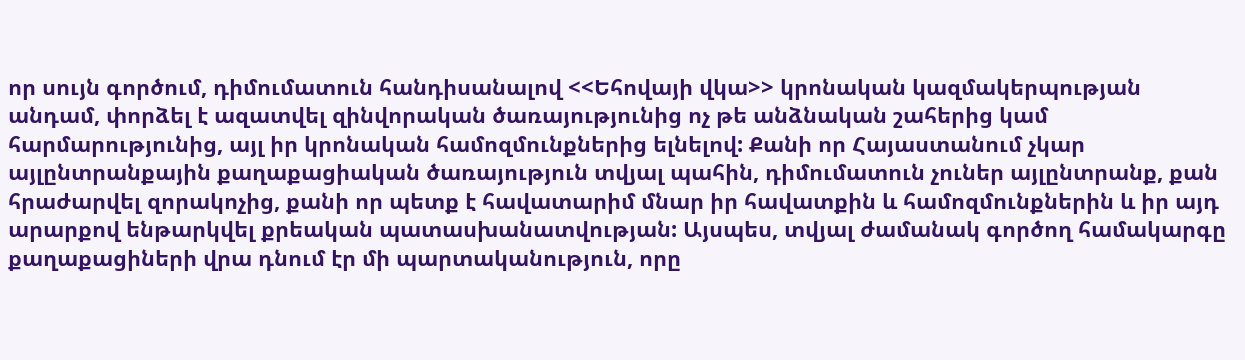որ սույն գործում, դիմումատուն հանդիսանալով <<Եհովայի վկա>> կրոնական կազմակերպության անդամ, փորձել է ազատվել զինվորական ծառայությունից ոչ թե անձնական շահերից կամ հարմարությունից, այլ իր կրոնական համոզմունքներից ելնելով: Քանի որ Հայաստանում չկար այլընտրանքային քաղաքացիական ծառայություն տվյալ պահին, դիմումատուն չուներ այլընտրանք, քան հրաժարվել զորակոչից, քանի որ պետք է հավատարիմ մնար իր հավատքին և համոզմունքներին և իր այդ արարքով ենթարկվել քրեական պատասխանատվության: Այսպես, տվյալ ժամանակ գործող համակարգը քաղաքացիների վրա դնում էր մի պարտականություն, որը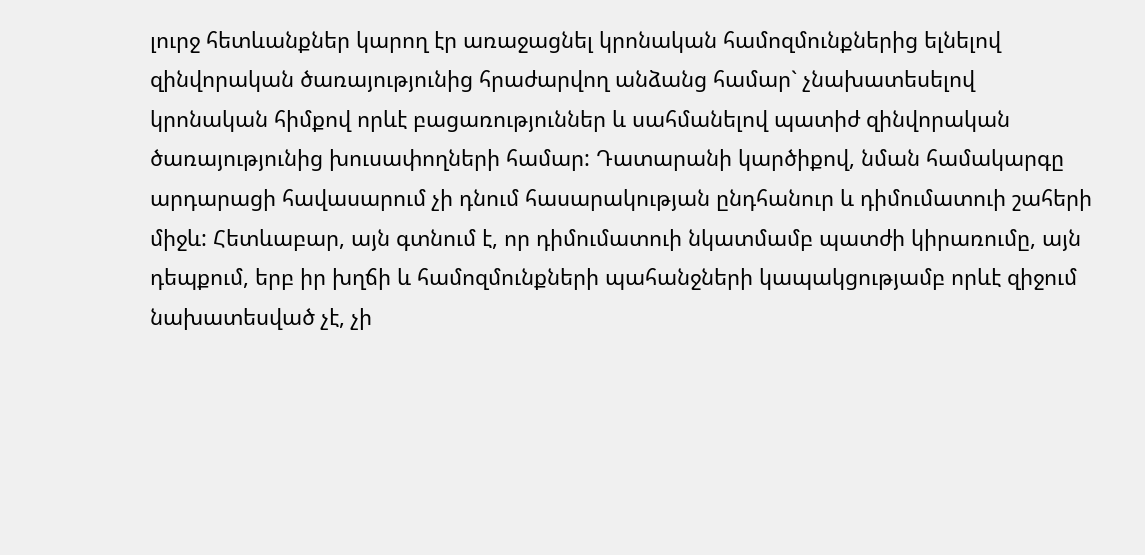լուրջ հետևանքներ կարող էր առաջացնել կրոնական համոզմունքներից ելնելով զինվորական ծառայությունից հրաժարվող անձանց համար` չնախատեսելով կրոնական հիմքով որևէ բացառություններ և սահմանելով պատիժ զինվորական ծառայությունից խուսափողների համար: Դատարանի կարծիքով, նման համակարգը արդարացի հավասարում չի դնում հասարակության ընդհանուր և դիմումատուի շահերի միջև: Հետևաբար, այն գտնում է, որ դիմումատուի նկատմամբ պատժի կիրառումը, այն դեպքում, երբ իր խղճի և համոզմունքների պահանջների կապակցությամբ որևէ զիջում նախատեսված չէ, չի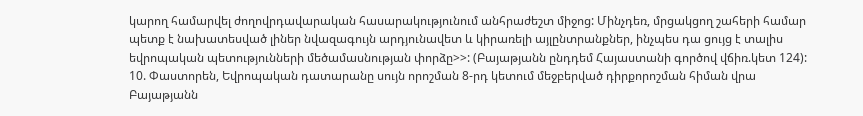կարող համարվել ժողովրդավարական հասարակությունում անհրաժեշտ միջոց: Մինչդեռ, մրցակցող շահերի համար պետք է նախատեսված լիներ նվազագույն արդյունավետ և կիրառելի այլընտրանքներ, ինչպես դա ցույց է տալիս եվրոպական պետությունների մեծամասնության փորձը>>: (Բայաթյանն ընդդեմ Հայաստանի գործով վճիռ.կետ 124): 10. Փաստորեն, Եվրոպական դատարանը սույն որոշման 8-րդ կետում մեջբերված դիրքորոշման հիման վրա Բայաթյանն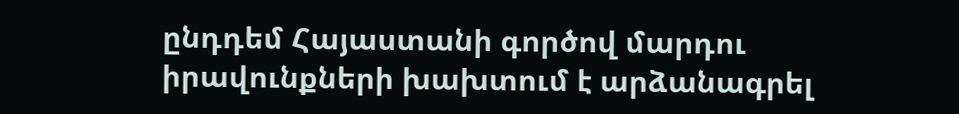ընդդեմ Հայաստանի գործով մարդու իրավունքների խախտում է արձանագրել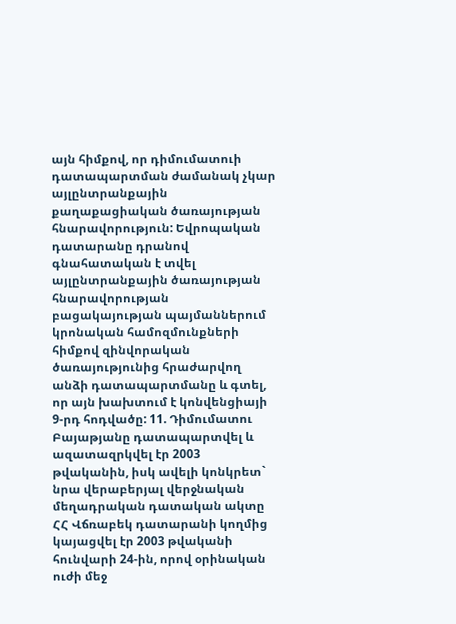այն հիմքով, որ դիմումատուի դատապարտման ժամանակ չկար այլընտրանքային քաղաքացիական ծառայության հնարավորություն: Եվրոպական դատարանը դրանով գնահատական է տվել այլընտրանքային ծառայության հնարավորության բացակայության պայմաններում կրոնական համոզմունքների հիմքով զինվորական ծառայությունից հրաժարվող անձի դատապարտմանը և գտել, որ այն խախտում է կոնվենցիայի 9-րդ հոդվածը: 11. Դիմումատու Բայաթյանը դատապարտվել և ազատազրկվել էր 2003 թվականին, իսկ ավելի կոնկրետ` նրա վերաբերյալ վերջնական մեղադրական դատական ակտը ՀՀ Վճռաբեկ դատարանի կողմից կայացվել էր 2003 թվականի հունվարի 24-ին, որով օրինական ուժի մեջ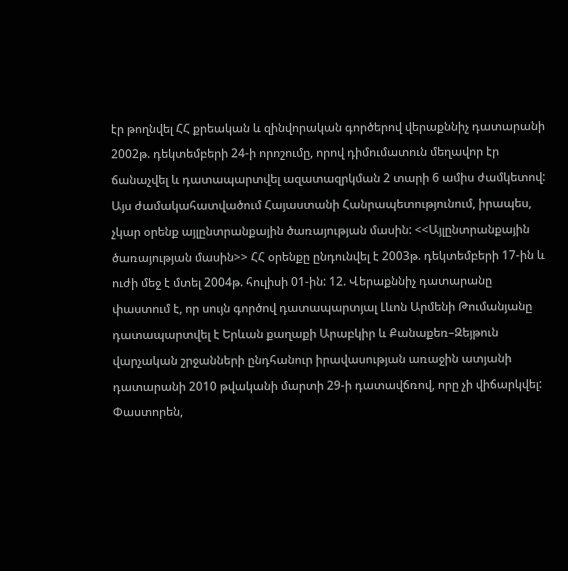էր թողնվել ՀՀ քրեական և զինվորական գործերով վերաքննիչ դատարանի 2002թ. դեկտեմբերի 24-ի որոշումը, որով դիմումատուն մեղավոր էր ճանաչվել և դատապարտվել ազատազրկման 2 տարի 6 ամիս ժամկետով: Այս ժամակահատվածում Հայաստանի Հանրապետությունում, իրապես, չկար օրենք այլընտրանքային ծառայության մասին: <<Այլընտրանքային ծառայության մասին>> ՀՀ օրենքը ընդունվել է 2003թ. դեկտեմբերի 17-ին և ուժի մեջ է մտել 2004թ. հուլիսի 01-ին: 12. Վերաքննիչ դատարանը փաստում է, որ սույն գործով դատապարտյալ Լևոն Արմենի Թումանյանը դատապարտվել է Երևան քաղաքի Արաբկիր և Քանաքեռ–Զեյթուն վարչական շրջանների ընդհանուր իրավասության առաջին ատյանի դատարանի 2010 թվականի մարտի 29-ի դատավճռով, որը չի վիճարկվել: Փաստորեն,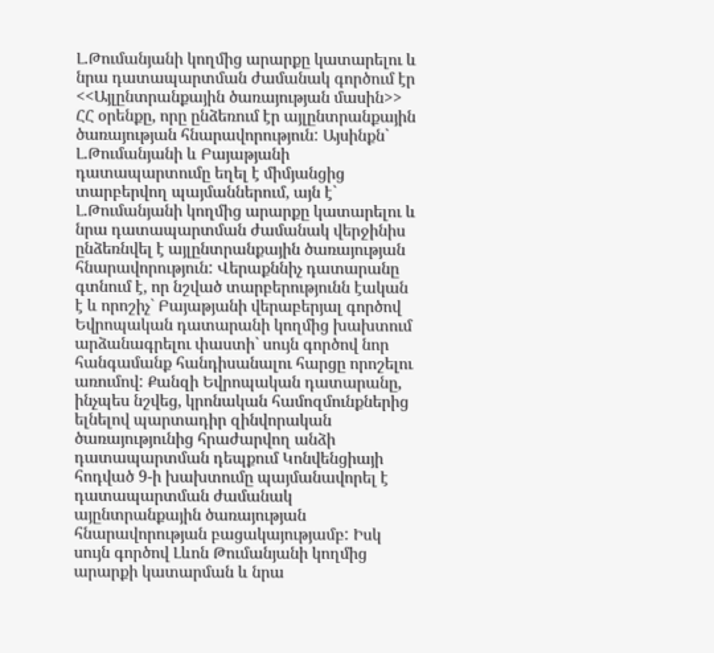Լ.Թումանյանի կողմից արարքը կատարելու և նրա դատապարտման ժամանակ գործում էր <<Այլընտրանքային ծառայության մասին>> ՀՀ օրենքը, որը ընձեռում էր այլընտրանքային ծառայության հնարավորություն: Այսինքն` Լ.Թումանյանի և Բայաթյանի դատապարտումը եղել է միմյանցից տարբերվող պայմաններում, այն է` Լ.Թումանյանի կողմից արարքը կատարելու և նրա դատապարտման ժամանակ վերջինիս ընձեռնվել է այլընտրանքային ծառայության հնարավորություն: Վերաքննիչ դատարանը գտնում է, որ նշված տարբերությունն էական է և որոշիչ` Բայաթյանի վերաբերյալ գործով Եվրոպական դատարանի կողմից խախտում արձանագրելու փաստի` սույն գործով նոր հանգամանք հանդիսանալու հարցը որոշելու առումով: Քանզի Եվրոպական դատարանը, ինչպես նշվեց, կրոնական համոզմունքներից ելնելով պարտադիր զինվորական ծառայությունից հրաժարվող անձի դատապարտման դեպքում Կոնվենցիայի հոդված 9-ի խախտումը պայմանավորել է դատապարտման ժամանակ այընտրանքային ծառայության հնարավորության բացակայությամբ: Իսկ սույն գործով Լևոն Թումանյանի կողմից արարքի կատարման և նրա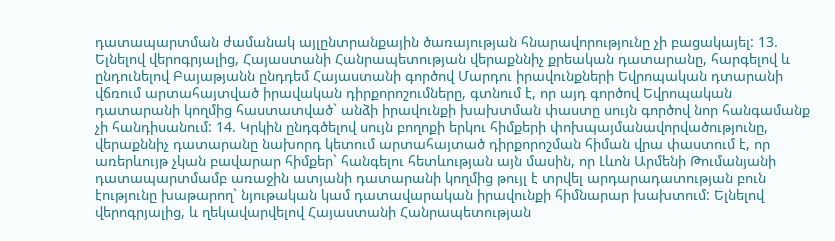դատապարտման ժամանակ այլընտրանքային ծառայության հնարավորությունը չի բացակայել: 13. Ելնելով վերոգրյալից, Հայաստանի Հանրապետության վերաքննիչ քրեական դատարանը, հարգելով և ընդունելով Բայաթյանն ընդդեմ Հայաստանի գործով Մարդու իրավունքների Եվրոպական դտարանի վճռում արտահայտված իրավական դիրքորոշումները, գտնում է, որ այդ գործով Եվրոպական դատարանի կողմից հաստատված` անձի իրավունքի խախտման փաստը սույն գործով նոր հանգամանք չի հանդիսանում: 14. Կրկին ընդգծելով սույն բողոքի երկու հիմքերի փոխպայմանավորվածությունը, վերաքննիչ դատարանը նախորդ կետում արտահայտած դիրքորոշման հիման վրա փաստում է, որ առերևույթ չկան բավարար հիմքեր` հանգելու հետևության այն մասին, որ Լևոն Արմենի Թումանյանի դատապարտմամբ առաջին ատյանի դատարանի կողմից թույլ է տրվել արդարադատության բուն էությունը խաթարող` նյութական կամ դատավարական իրավունքի հիմնարար խախտում: Ելնելով վերոգրյալից, և ղեկավարվելով Հայաստանի Հանրապետության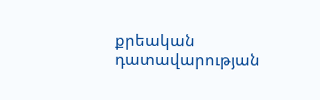քրեական դատավարության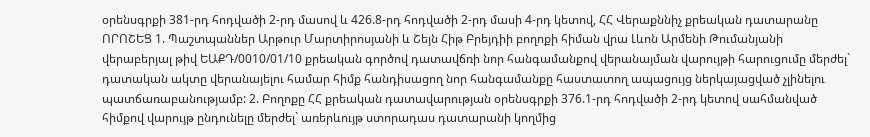օրենսգրքի 381-րդ հոդվածի 2-րդ մասով և 426.8-րդ հոդվածի 2-րդ մասի 4-րդ կետով, ՀՀ Վերաքննիչ քրեական դատարանը ՈՐՈՇԵՑ 1. Պաշտպաններ Արթուր Մարտիրոսյանի և Շեյն Հիթ Բրեյդիի բողոքի հիման վրա Լևոն Արմենի Թումանյանի վերաբերյալ թիվ ԵԱՔԴ/0010/01/10 քրեական գործով դատավճռի նոր հանգամանքով վերանայման վարույթի հարուցումը մերժել` դատական ակտը վերանայելու համար հիմք հանդիսացող նոր հանգամանքը հաստատող ապացույց ներկայացված չլինելու պատճառաբանությամբ: 2. Բողոքը ՀՀ քրեական դատավարության օրենսգրքի 376.1-րդ հոդվածի 2-րդ կետով սահմանված հիմքով վարույթ ընդունելը մերժել` առերևույթ ստորադաս դատարանի կողմից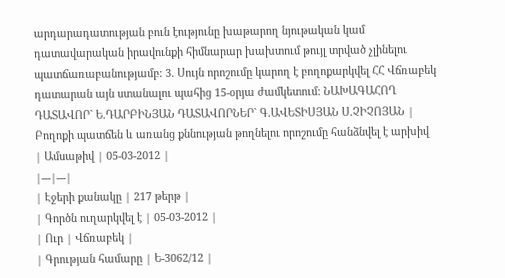արդարադատության բուն էությունը խաթարող նյութական կամ դատավարական իրավունքի հիմնարար խախտում թույլ տրված չլինելու պատճառաբանությամբ: 3. Սույն որոշումը կարող է բողոքարկվել ՀՀ Վճռաբեկ դատարան այն ստանալու պահից 15-օրյա ժամկետում: ՆԱԽԱԳԱՀՈՂ ԴԱՏԱՎՈՐ` Ե.ԴԱՐԲԻՆՅԱՆ ԴԱՏԱՎՈՐՆԵՐ` Գ.ԱՎԵՏԻՍՅԱՆ Ս.ՉԻՉՈՅԱՆ |
Բողոքի պատճեն և առանց քննության թողնելու որոշումը հանձնվել է արխիվ
| Ամսաթիվ | 05-03-2012 |
|---|---|
| Էջերի քանակը | 217 թերթ |
| Գործն ուղարկվել է | 05-03-2012 |
| Ուր | Վճռաբեկ |
| Գրության համարը | Ե-3062/12 |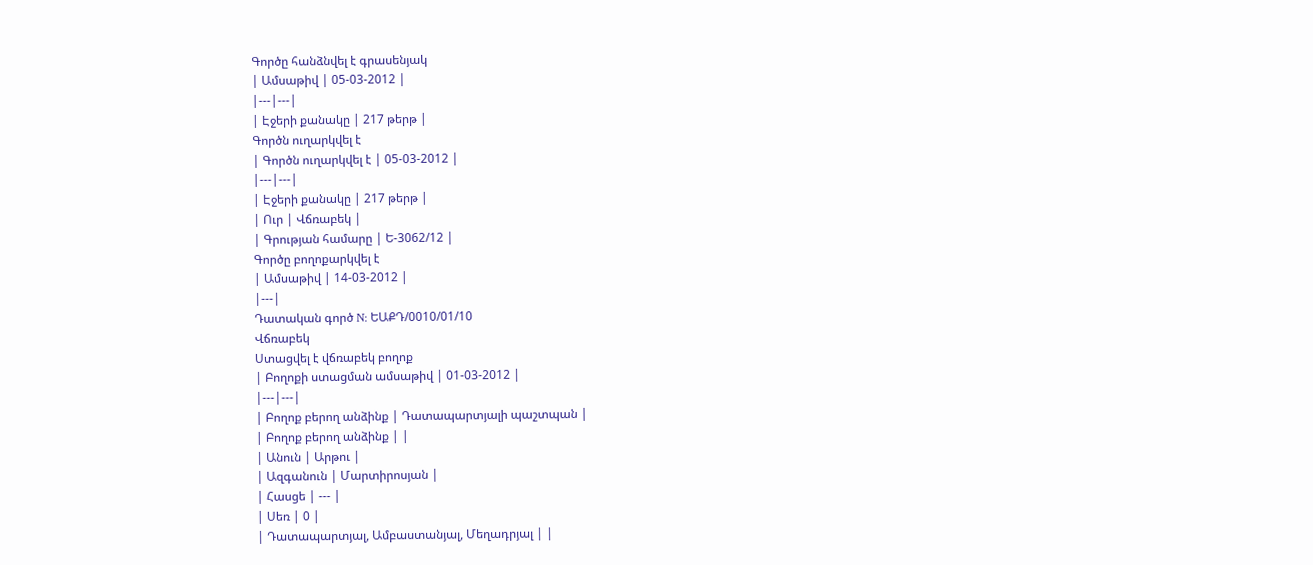Գործը հանձնվել է գրասենյակ
| Ամսաթիվ | 05-03-2012 |
|---|---|
| Էջերի քանակը | 217 թերթ |
Գործն ուղարկվել է
| Գործն ուղարկվել է | 05-03-2012 |
|---|---|
| Էջերի քանակը | 217 թերթ |
| Ուր | Վճռաբեկ |
| Գրության համարը | Ե-3062/12 |
Գործը բողոքարկվել է
| Ամսաթիվ | 14-03-2012 |
|---|
Դատական գործ N: ԵԱՔԴ/0010/01/10
Վճռաբեկ
Ստացվել է վճռաբեկ բողոք
| Բողոքի ստացման ամսաթիվ | 01-03-2012 |
|---|---|
| Բողոք բերող անձինք | Դատապարտյալի պաշտպան |
| Բողոք բերող անձինք | |
| Անուն | Արթու |
| Ազգանուն | Մարտիրոսյան |
| Հասցե | --- |
| Սեռ | 0 |
| Դատապարտյալ, Ամբաստանյալ, Մեղադրյալ | |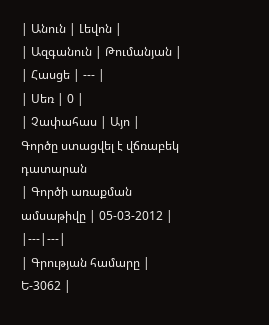| Անուն | Լեվոն |
| Ազգանուն | Թումանյան |
| Հասցե | --- |
| Սեռ | 0 |
| Չափահաս | Այո |
Գործը ստացվել է վճռաբեկ դատարան
| Գործի առաքման ամսաթիվը | 05-03-2012 |
|---|---|
| Գրության համարը | Ե-3062 |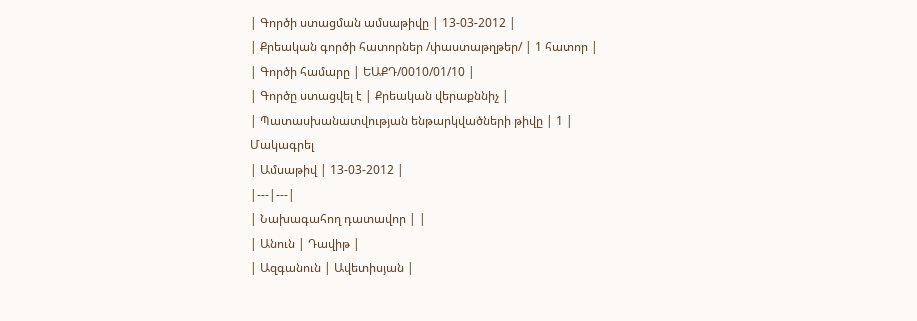| Գործի ստացման ամսաթիվը | 13-03-2012 |
| Քրեական գործի հատորներ /փաստաթղթեր/ | 1 հատոր |
| Գործի համարը | ԵԱՔԴ/0010/01/10 |
| Գործը ստացվել է | Քրեական վերաքննիչ |
| Պատասխանատվության ենթարկվածների թիվը | 1 |
Մակագրել
| Ամսաթիվ | 13-03-2012 |
|---|---|
| Նախագահող դատավոր | |
| Անուն | Դավիթ |
| Ազգանուն | Ավետիսյան |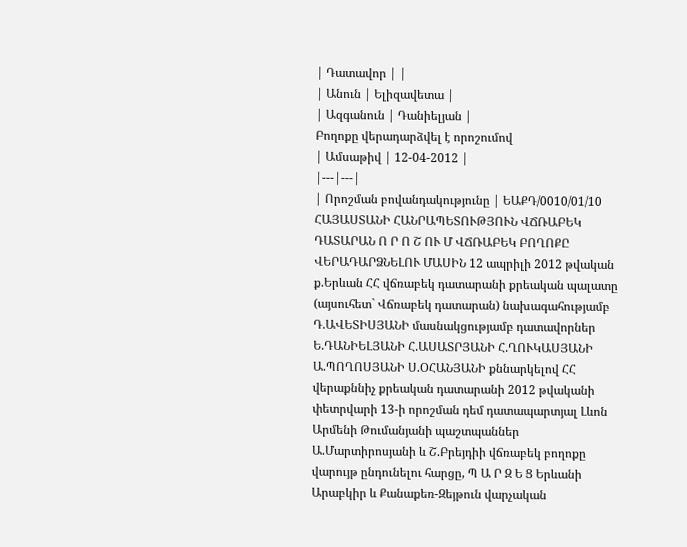| Դատավոր | |
| Անուն | Ելիզավետա |
| Ազգանուն | Դանիելյան |
Բողոքը վերադարձվել է որոշումով
| Ամսաթիվ | 12-04-2012 |
|---|---|
| Որոշման բովանդակությունը | ԵԱՔԴ/0010/01/10 ՀԱՅԱՍՏԱՆԻ ՀԱՆՐԱՊԵՏՈՒԹՅՈՒՆ ՎՃՌԱԲԵԿ ԴԱՏԱՐԱՆ Ո Ր Ո Շ ՈՒ Մ ՎՃՌԱԲԵԿ ԲՈՂՈՔԸ ՎԵՐԱԴԱՐՁՆԵԼՈՒ ՄԱՍԻՆ 12 ապրիլի 2012 թվական ք.Երևան ՀՀ վճռաբեկ դատարանի քրեական պալատը (այսուհետ` Վճռաբեկ դատարան) նախագահությամբ Դ.ԱՎԵՏԻՍՅԱՆԻ մասնակցությամբ դատավորներ Ե.ԴԱՆԻԵԼՅԱՆԻ Հ.ԱՍԱՏՐՅԱՆԻ Հ.ՂՈՒԿԱՍՅԱՆԻ Ա.ՊՈՂՈՍՅԱՆԻ Ս.ՕՀԱՆՅԱՆԻ քննարկելով ՀՀ վերաքննիչ քրեական դատարանի 2012 թվականի փետրվարի 13-ի որոշման դեմ դատապարտյալ Լևոն Արմենի Թումանյանի պաշտպաններ Ա.Մարտիրոսյանի և Շ.Բրեյդիի վճռաբեկ բողոքը վարույթ ընդունելու հարցը, Պ Ա Ր Զ Ե Ց Երևանի Արաբկիր և Քանաքեռ-Զեյթուն վարչական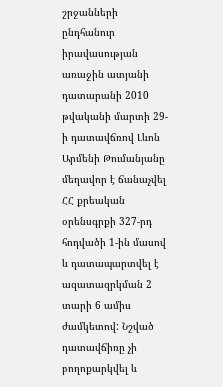շրջանների ընդհանուր իրավասության առաջին ատյանի դատարանի 2010 թվականի մարտի 29-ի դատավճռով Լևոն Արմենի Թումանյանը մեղավոր է ճանաչվել ՀՀ քրեական օրենսգրքի 327-րդ հոդվածի 1-ին մասով և դատապարտվել է ազատազրկման 2 տարի 6 ամիս ժամկետով: Նշված դատավճիռը չի բողոքարկվել և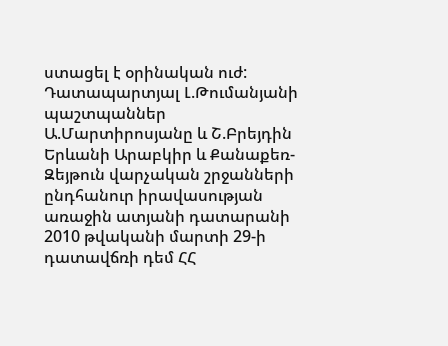ստացել է օրինական ուժ: Դատապարտյալ Լ.Թումանյանի պաշտպաններ Ա.Մարտիրոսյանը և Շ.Բրեյդին Երևանի Արաբկիր և Քանաքեռ-Զեյթուն վարչական շրջանների ընդհանուր իրավասության առաջին ատյանի դատարանի 2010 թվականի մարտի 29-ի դատավճռի դեմ ՀՀ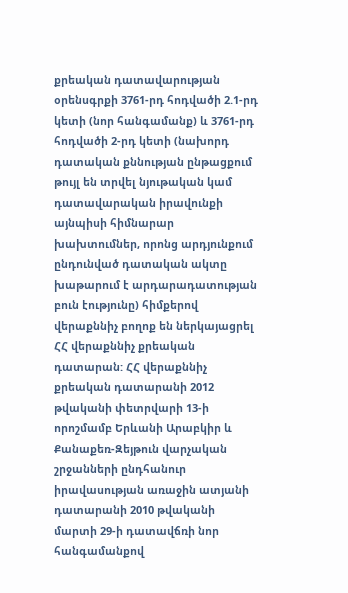քրեական դատավարության օրենսգրքի 3761-րդ հոդվածի 2.1-րդ կետի (նոր հանգամանք) և 3761-րդ հոդվածի 2-րդ կետի (նախորդ դատական քննության ընթացքում թույլ են տրվել նյութական կամ դատավարական իրավունքի այնպիսի հիմնարար խախտումներ, որոնց արդյունքում ընդունված դատական ակտը խաթարում է արդարադատության բուն էությունը) հիմքերով վերաքննիչ բողոք են ներկայացրել ՀՀ վերաքննիչ քրեական դատարան: ՀՀ վերաքննիչ քրեական դատարանի 2012 թվականի փետրվարի 13-ի որոշմամբ Երևանի Արաբկիր և Քանաքեռ-Զեյթուն վարչական շրջանների ընդհանուր իրավասության առաջին ատյանի դատարանի 2010 թվականի մարտի 29-ի դատավճռի նոր հանգամանքով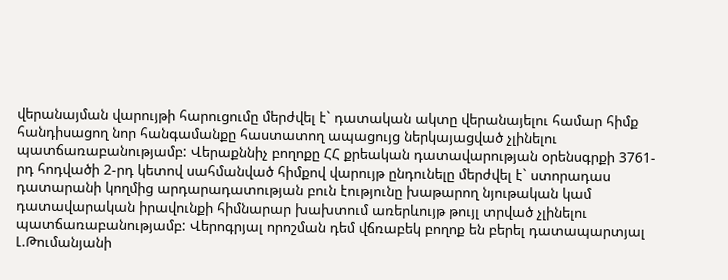վերանայման վարույթի հարուցումը մերժվել է` դատական ակտը վերանայելու համար հիմք հանդիսացող նոր հանգամանքը հաստատող ապացույց ներկայացված չլինելու պատճառաբանությամբ: Վերաքննիչ բողոքը ՀՀ քրեական դատավարության օրենսգրքի 3761-րդ հոդվածի 2-րդ կետով սահմանված հիմքով վարույթ ընդունելը մերժվել է` ստորադաս դատարանի կողմից արդարադատության բուն էությունը խաթարող նյութական կամ դատավարական իրավունքի հիմնարար խախտում առերևույթ թույլ տրված չլինելու պատճառաբանությամբ: Վերոգրյալ որոշման դեմ վճռաբեկ բողոք են բերել դատապարտյալ Լ.Թումանյանի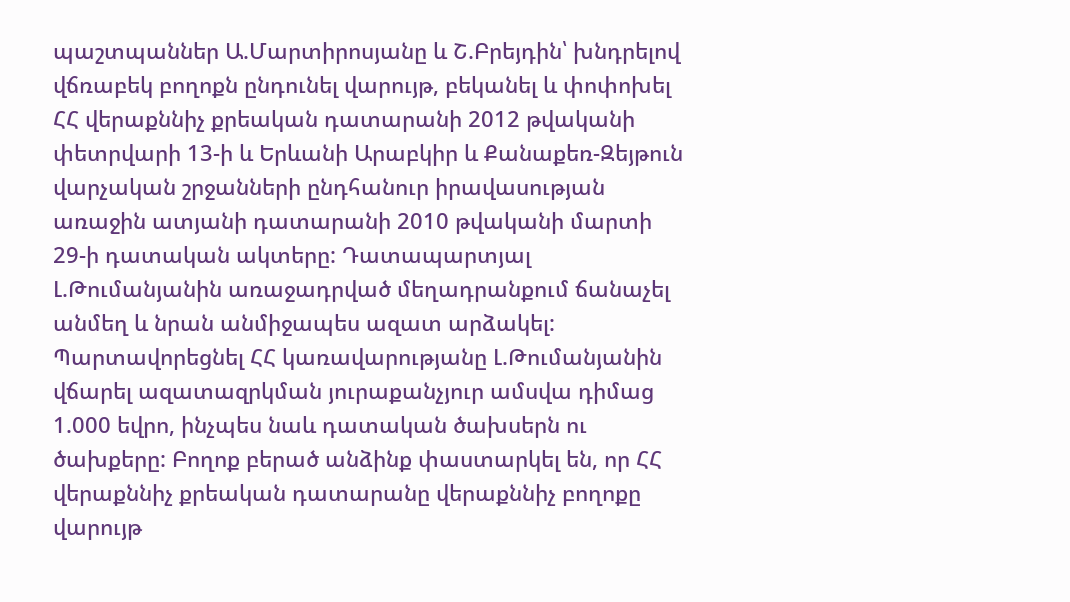պաշտպաններ Ա.Մարտիրոսյանը և Շ.Բրեյդին՝ խնդրելով վճռաբեկ բողոքն ընդունել վարույթ, բեկանել և փոփոխել ՀՀ վերաքննիչ քրեական դատարանի 2012 թվականի փետրվարի 13-ի և Երևանի Արաբկիր և Քանաքեռ-Զեյթուն վարչական շրջանների ընդհանուր իրավասության առաջին ատյանի դատարանի 2010 թվականի մարտի 29-ի դատական ակտերը: Դատապարտյալ Լ.Թումանյանին առաջադրված մեղադրանքում ճանաչել անմեղ և նրան անմիջապես ազատ արձակել: Պարտավորեցնել ՀՀ կառավարությանը Լ.Թումանյանին վճարել ազատազրկման յուրաքանչյուր ամսվա դիմաց 1.000 եվրո, ինչպես նաև դատական ծախսերն ու ծախքերը: Բողոք բերած անձինք փաստարկել են, որ ՀՀ վերաքննիչ քրեական դատարանը վերաքննիչ բողոքը վարույթ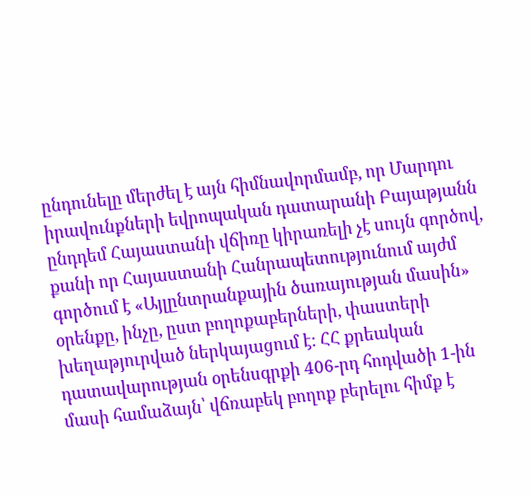ընդունելը մերժել է այն հիմնավորմամբ, որ Մարդու իրավունքների եվրոպական դատարանի Բայաթյանն ընդդեմ Հայաստանի վճիռը կիրառելի չէ սույն գործով, քանի որ Հայաստանի Հանրապետությունում այժմ գործում է «Այլընտրանքային ծառայության մասին» օրենքը, ինչը, ըստ բողոքաբերների, փաստերի խեղաթյուրված ներկայացում է: ՀՀ քրեական դատավարության օրենսգրքի 406-րդ հոդվածի 1-ին մասի համաձայն՝ վճռաբեկ բողոք բերելու հիմք է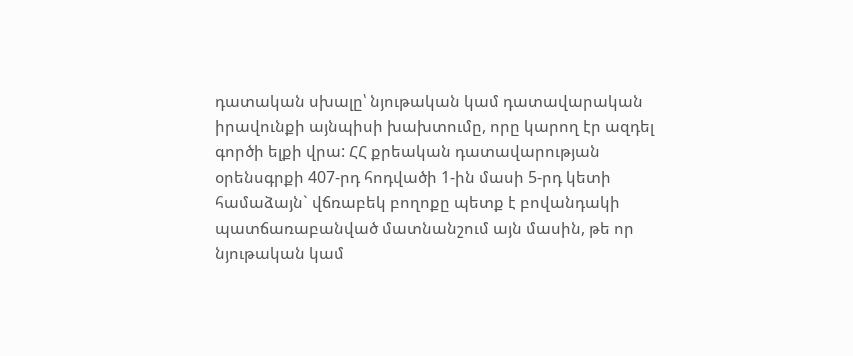դատական սխալը՝ նյութական կամ դատավարական իրավունքի այնպիսի խախտումը, որը կարող էր ազդել գործի ելքի վրա: ՀՀ քրեական դատավարության օրենսգրքի 407-րդ հոդվածի 1-ին մասի 5-րդ կետի համաձայն` վճռաբեկ բողոքը պետք է բովանդակի պատճառաբանված մատնանշում այն մասին, թե որ նյութական կամ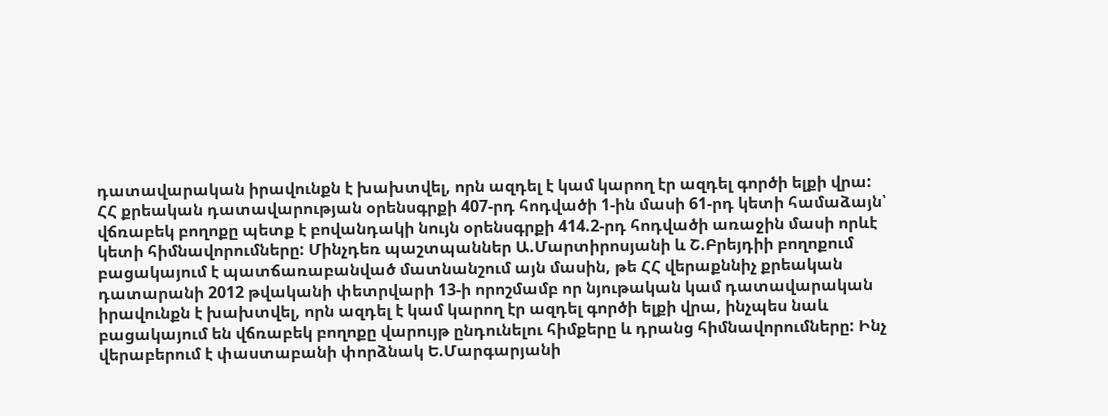դատավարական իրավունքն է խախտվել, որն ազդել է կամ կարող էր ազդել գործի ելքի վրա: ՀՀ քրեական դատավարության օրենսգրքի 407-րդ հոդվածի 1-ին մասի 61-րդ կետի համաձայն՝ վճռաբեկ բողոքը պետք է բովանդակի նույն օրենսգրքի 414.2-րդ հոդվածի առաջին մասի որևէ կետի հիմնավորումները: Մինչդեռ պաշտպաններ Ա.Մարտիրոսյանի և Շ.Բրեյդիի բողոքում բացակայում է պատճառաբանված մատնանշում այն մասին, թե ՀՀ վերաքննիչ քրեական դատարանի 2012 թվականի փետրվարի 13-ի որոշմամբ որ նյութական կամ դատավարական իրավունքն է խախտվել, որն ազդել է կամ կարող էր ազդել գործի ելքի վրա, ինչպես նաև բացակայում են վճռաբեկ բողոքը վարույթ ընդունելու հիմքերը և դրանց հիմնավորումները: Ինչ վերաբերում է փաստաբանի փորձնակ Ե.Մարգարյանի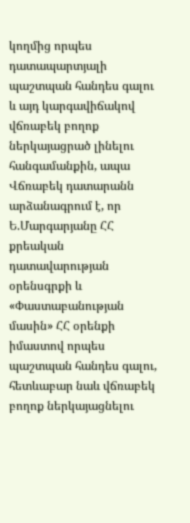կողմից որպես դատապարտյալի պաշտպան հանդես գալու և այդ կարգավիճակով վճռաբեկ բողոք ներկայացրած լինելու հանգամանքին, ապա Վճռաբեկ դատարանն արձանագրում է, որ Ե.Մարգարյանը ՀՀ քրեական դատավարության օրենսգրքի և «Փաստաբանության մասին» ՀՀ օրենքի իմաստով որպես պաշտպան հանդես գալու, հետևաբար նաև վճռաբեկ բողոք ներկայացնելու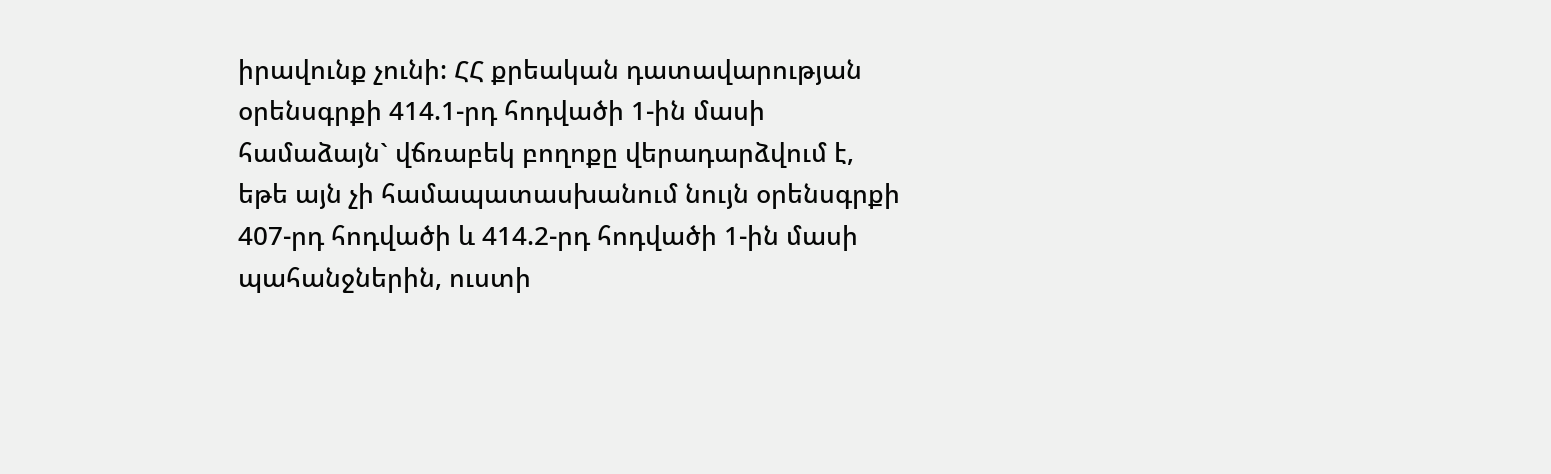իրավունք չունի: ՀՀ քրեական դատավարության օրենսգրքի 414.1-րդ հոդվածի 1-ին մասի համաձայն` վճռաբեկ բողոքը վերադարձվում է, եթե այն չի համապատասխանում նույն օրենսգրքի 407-րդ հոդվածի և 414.2-րդ հոդվածի 1-ին մասի պահանջներին, ուստի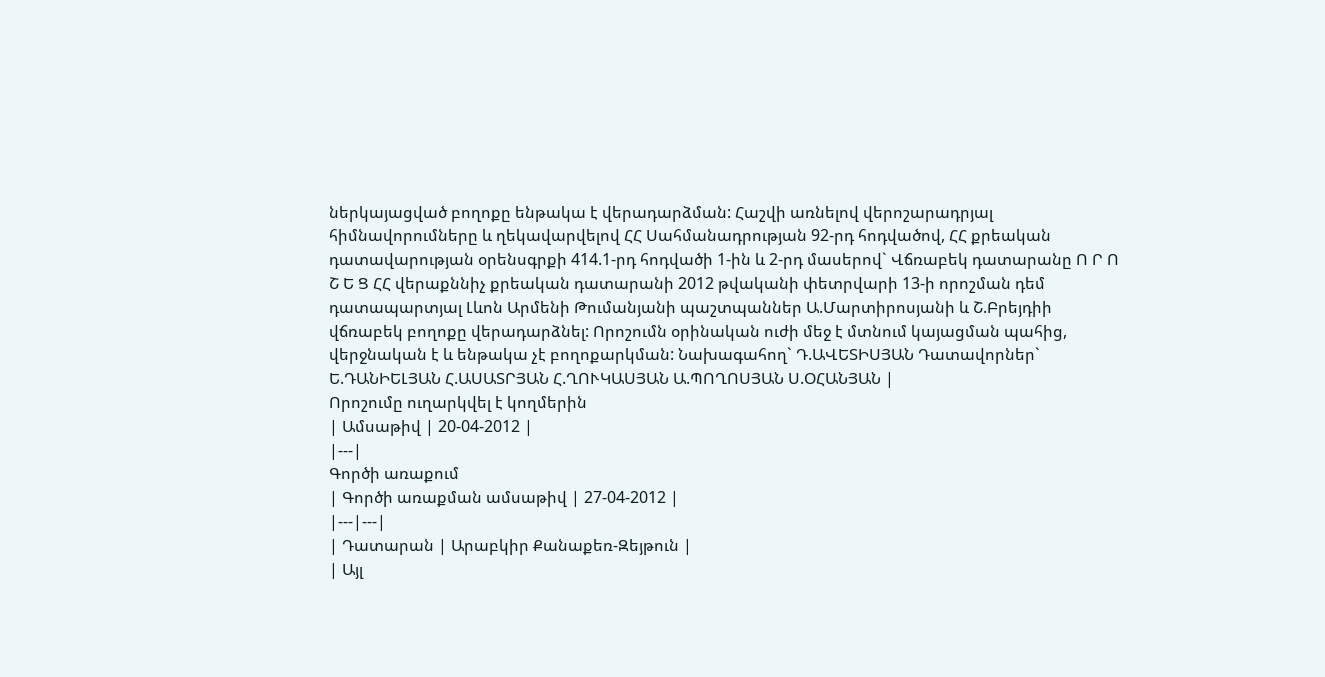ներկայացված բողոքը ենթակա է վերադարձման: Հաշվի առնելով վերոշարադրյալ հիմնավորումները և ղեկավարվելով ՀՀ Սահմանադրության 92-րդ հոդվածով, ՀՀ քրեական դատավարության օրենսգրքի 414.1-րդ հոդվածի 1-ին և 2-րդ մասերով` Վճռաբեկ դատարանը Ո Ր Ո Շ Ե Ց ՀՀ վերաքննիչ քրեական դատարանի 2012 թվականի փետրվարի 13-ի որոշման դեմ դատապարտյալ Լևոն Արմենի Թումանյանի պաշտպաններ Ա.Մարտիրոսյանի և Շ.Բրեյդիի վճռաբեկ բողոքը վերադարձնել: Որոշումն օրինական ուժի մեջ է մտնում կայացման պահից, վերջնական է և ենթակա չէ բողոքարկման: Նախագահող` Դ.ԱՎԵՏԻՍՅԱՆ Դատավորներ` Ե.ԴԱՆԻԵԼՅԱՆ Հ.ԱՍԱՏՐՅԱՆ Հ.ՂՈՒԿԱՍՅԱՆ Ա.ՊՈՂՈՍՅԱՆ Ս.ՕՀԱՆՅԱՆ |
Որոշումը ուղարկվել է կողմերին
| Ամսաթիվ | 20-04-2012 |
|---|
Գործի առաքում
| Գործի առաքման ամսաթիվ | 27-04-2012 |
|---|---|
| Դատարան | Արաբկիր Քանաքեռ-Զեյթուն |
| Այլ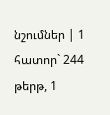նշումներ | 1 հատոր` 244 թերթ, 1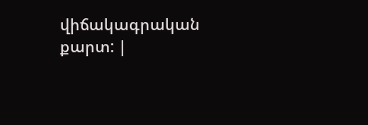վիճակագրական քարտ: |